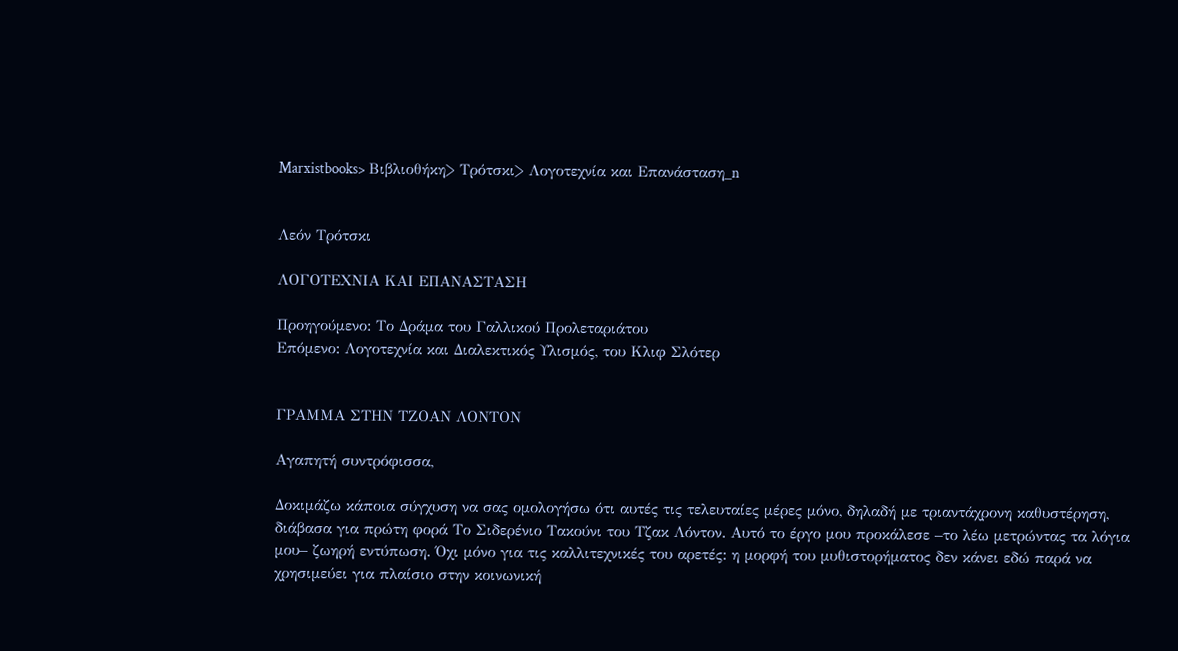Marxistbooks> Βιβλιοθήκη> Τρότσκι> Λογοτεχνία και Επανάσταση_n


Λεόν Τρότσκι

ΛΟΓΟΤΕΧΝΙΑ ΚΑΙ ΕΠΑΝΑΣΤΑΣΗ

Προηγούμενο: Το Δράμα του Γαλλικού Προλεταριάτου
Επόμενο: Λογοτεχνία και Διαλεκτικός Υλισμός, του Κλιφ Σλότερ


ΓΡΑΜΜΑ ΣΤΗΝ ΤΖΟΑΝ ΛΟΝΤΟΝ

Αγαπητή συντρόφισσα,

Δοκιμάζω κάποια σύγχυση να σας ομολογήσω ότι αυτές τις τελευταίες μέρες μόνο, δηλαδή με τριαντάχρονη καθυστέρηση, διάβασα για πρώτη φορά Το Σιδερένιο Τακούνι του Τζακ Λόντον. Αυτό το έργο μου προκάλεσε –το λέω μετρώντας τα λόγια μου– ζωηρή εντύπωση. Όχι μόνο για τις καλλιτεχνικές του αρετές: η μορφή του μυθιστορήματος δεν κάνει εδώ παρά να χρησιμεύει για πλαίσιο στην κοινωνική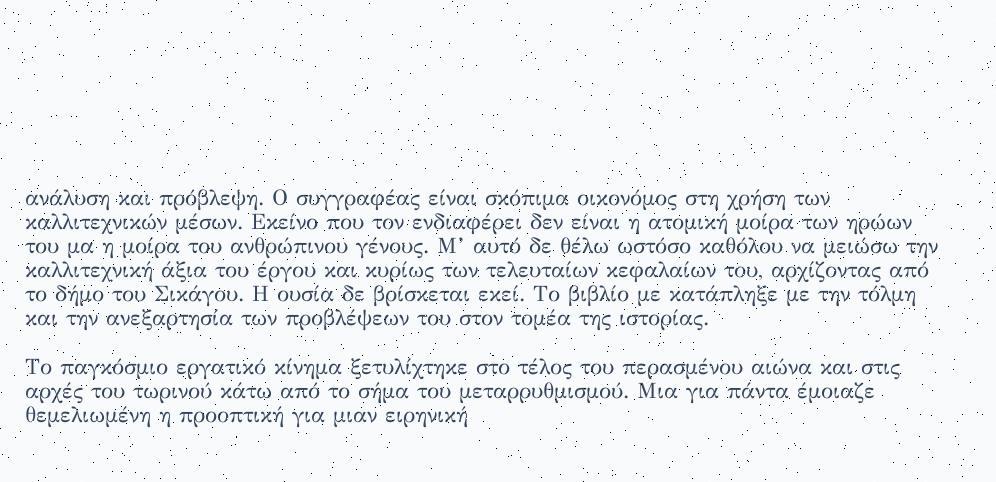ανάλυση και πρόβλεψη. Ο συγγραφέας είναι σκόπιμα οικονόμος στη χρήση των καλλιτεχνικών μέσων. Εκείνο που τον ενδιαφέρει δεν είναι η ατομική μοίρα των ηρώων του μα η μοίρα του ανθρώπινου γένους. Μ’ αυτό δε θέλω ωστόσο καθόλου να μειώσω την καλλιτεχνική άξια του έργου και κυρίως των τελευταίων κεφαλαίων του, αρχίζοντας από το δήμο του Σικάγου. Η ουσία δε βρίσκεται εκεί. Το βιβλίο με κατάπληξε με την τόλμη και την ανεξαρτησία των προβλέψεων του στον τομέα της ιστορίας.

Το παγκόσμιο εργατικό κίνημα ξετυλίχτηκε στο τέλος του περασμένου αιώνα και στις αρχές του τωρινού κάτω από το σήμα του μεταρρυθμισμού. Μια για πάντα έμοιαζε θεμελιωμένη η προοπτική για μιαν ειρηνική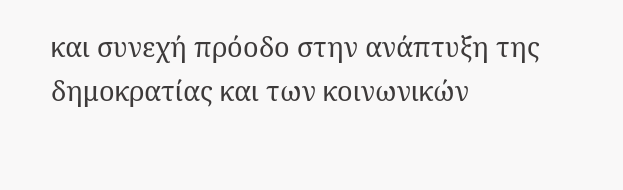και συνεχή πρόοδο στην ανάπτυξη της δημοκρατίας και των κοινωνικών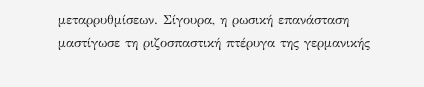μεταρρυθμίσεων. Σίγουρα, η ρωσική επανάσταση μαστίγωσε τη ριζοσπαστική πτέρυγα της γερμανικής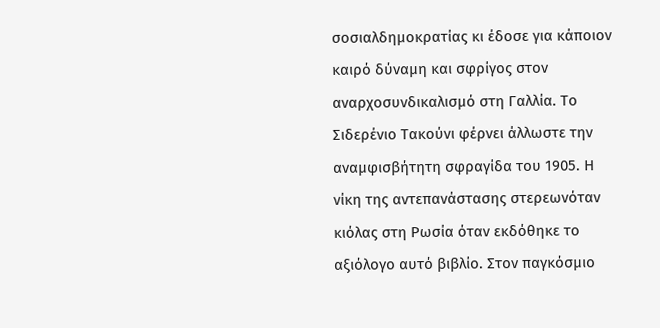σοσιαλδημοκρατίας κι έδοσε για κάποιον καιρό δύναμη και σφρίγος στον αναρχοσυνδικαλισμό στη Γαλλία. Το Σιδερένιο Τακούνι φέρνει άλλωστε την αναμφισβήτητη σφραγίδα του 1905. Η νίκη της αντεπανάστασης στερεωνόταν κιόλας στη Ρωσία όταν εκδόθηκε το αξιόλογο αυτό βιβλίο. Στον παγκόσμιο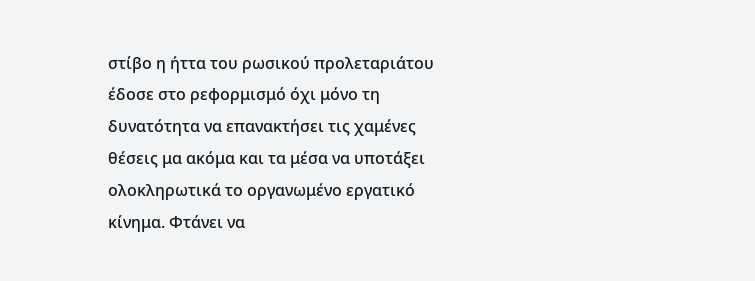στίβο η ήττα του ρωσικού προλεταριάτου έδοσε στο ρεφορμισμό όχι μόνο τη δυνατότητα να επανακτήσει τις χαμένες θέσεις μα ακόμα και τα μέσα να υποτάξει ολοκληρωτικά το οργανωμένο εργατικό κίνημα. Φτάνει να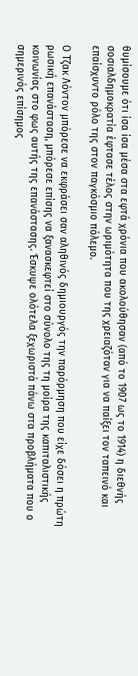θυμίσουμε ότι ίσα ίσα μέσα στα εφτά χρόνια που ακολούθησαν (από το 1907 ως το 1914) η διεθνής σοσιαλδημοκρατία έφτασε τέλος στην ωριμότητα που της χρειαζόταν για να παίξει τον ταπεινό και επαίσχυντο ρόλο της στον παγκόσμιο πόλεμο.

Ο Τζακ Λόντον μπόρεσε να εκφράσει σαν αληθινός δημιουργός την παρόρμηση που είχε δόσει η πρώτη ρωσική επανάσταση, μπόρεσε επίσης να ξανασκεφτεί στο σύνολο της τη μοίρα της καπιταλιστικής κοινωνίας στο φως αυτής της επανάστασης. Έσκυψε ολότελα ξεχωριστά πάνω στα προβλήματα που ο σημερινός επίσημος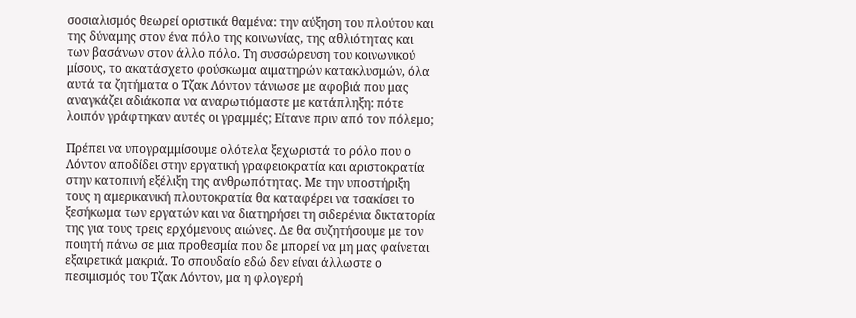σοσιαλισμός θεωρεί οριστικά θαμένα: την αύξηση του πλούτου και της δύναμης στον ένα πόλο της κοινωνίας, της αθλιότητας και των βασάνων στον άλλο πόλο. Τη συσσώρευση του κοινωνικού μίσους, το ακατάσχετο φούσκωμα αιματηρών κατακλυσμών, όλα αυτά τα ζητήματα ο Τζακ Λόντον τάνιωσε με αφοβιά που μας αναγκάζει αδιάκοπα να αναρωτιόμαστε με κατάπληξη: πότε λοιπόν γράφτηκαν αυτές οι γραμμές; Είτανε πριν από τον πόλεμο;

Πρέπει να υπογραμμίσουμε ολότελα ξεχωριστά το ρόλο που ο Λόντον αποδίδει στην εργατική γραφειοκρατία και αριστοκρατία στην κατοπινή εξέλιξη της ανθρωπότητας. Με την υποστήριξη τους η αμερικανική πλουτοκρατία θα καταφέρει να τσακίσει το ξεσήκωμα των εργατών και να διατηρήσει τη σιδερένια δικτατορία της για τους τρεις ερχόμενους αιώνες. Δε θα συζητήσουμε με τον ποιητή πάνω σε μια προθεσμία που δε μπορεί να μη μας φαίνεται εξαιρετικά μακριά. Το σπουδαίο εδώ δεν είναι άλλωστε ο πεσιμισμός του Τζακ Λόντον, μα η φλογερή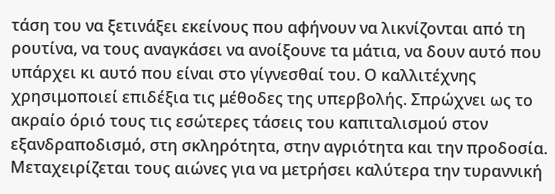τάση του να ξετινάξει εκείνους που αφήνουν να λικνίζονται από τη ρουτίνα, να τους αναγκάσει να ανοίξουνε τα μάτια, να δουν αυτό που υπάρχει κι αυτό που είναι στο γίγνεσθαί του. Ο καλλιτέχνης χρησιμοποιεί επιδέξια τις μέθοδες της υπερβολής. Σπρώχνει ως το ακραίο όριό τους τις εσώτερες τάσεις του καπιταλισμού στον εξανδραποδισμό, στη σκληρότητα, στην αγριότητα και την προδοσία. Μεταχειρίζεται τους αιώνες για να μετρήσει καλύτερα την τυραννική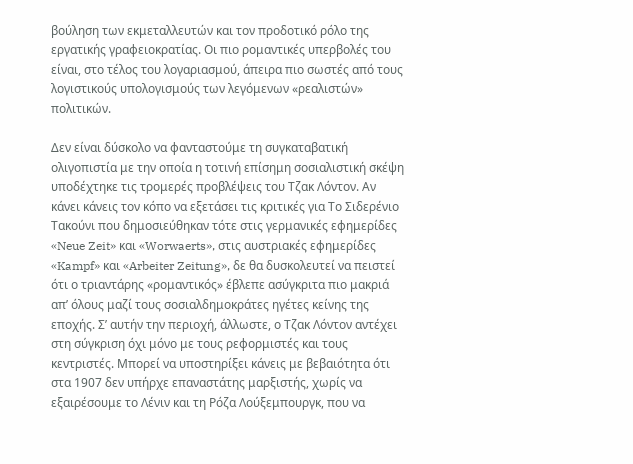βούληση των εκμεταλλευτών και τον προδοτικό ρόλο της εργατικής γραφειοκρατίας. Οι πιο ρομαντικές υπερβολές του είναι, στο τέλος του λογαριασμού, άπειρα πιο σωστές από τους λογιστικούς υπολογισμούς των λεγόμενων «ρεαλιστών» πολιτικών.

Δεν είναι δύσκολο να φανταστούμε τη συγκαταβατική ολιγοπιστία με την οποία η τοτινή επίσημη σοσιαλιστική σκέψη υποδέχτηκε τις τρομερές προβλέψεις του Τζακ Λόντον. Αν κάνει κάνεις τον κόπο να εξετάσει τις κριτικές για Το Σιδερένιο Τακούνι που δημοσιεύθηκαν τότε στις γερμανικές εφημερίδες «Neue Zeit» και «Worwaerts», στις αυστριακές εφημερίδες «Kampf» και «Arbeiter Zeitung», δε θα δυσκολευτεί να πειστεί ότι ο τριαντάρης «ρομαντικός» έβλεπε ασύγκριτα πιο μακριά απ’ όλους μαζί τους σοσιαλδημοκράτες ηγέτες κείνης της εποχής. Σ’ αυτήν την περιοχή, άλλωστε, ο Τζακ Λόντον αντέχει στη σύγκριση όχι μόνο με τους ρεφορμιστές και τους κεντριστές. Μπορεί να υποστηρίξει κάνεις με βεβαιότητα ότι στα 1907 δεν υπήρχε επαναστάτης μαρξιστής, χωρίς να εξαιρέσουμε το Λένιν και τη Ρόζα Λούξεμπουργκ, που να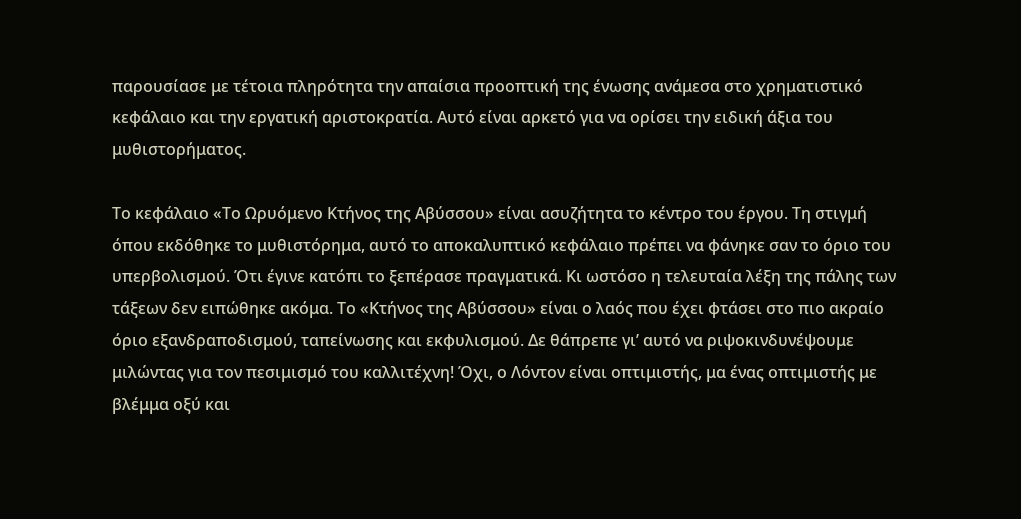παρουσίασε με τέτοια πληρότητα την απαίσια προοπτική της ένωσης ανάμεσα στο χρηματιστικό κεφάλαιο και την εργατική αριστοκρατία. Αυτό είναι αρκετό για να ορίσει την ειδική άξια του μυθιστορήματος.

Το κεφάλαιο «Το Ωρυόμενο Κτήνος της Αβύσσου» είναι ασυζήτητα το κέντρο του έργου. Τη στιγμή όπου εκδόθηκε το μυθιστόρημα, αυτό το αποκαλυπτικό κεφάλαιο πρέπει να φάνηκε σαν το όριο του υπερβολισμού. Ότι έγινε κατόπι το ξεπέρασε πραγματικά. Κι ωστόσο η τελευταία λέξη της πάλης των τάξεων δεν ειπώθηκε ακόμα. Το «Κτήνος της Αβύσσου» είναι ο λαός που έχει φτάσει στο πιο ακραίο όριο εξανδραποδισμού, ταπείνωσης και εκφυλισμού. Δε θάπρεπε γι’ αυτό να ριψοκινδυνέψουμε μιλώντας για τον πεσιμισμό του καλλιτέχνη! Όχι, ο Λόντον είναι οπτιμιστής, μα ένας οπτιμιστής με βλέμμα οξύ και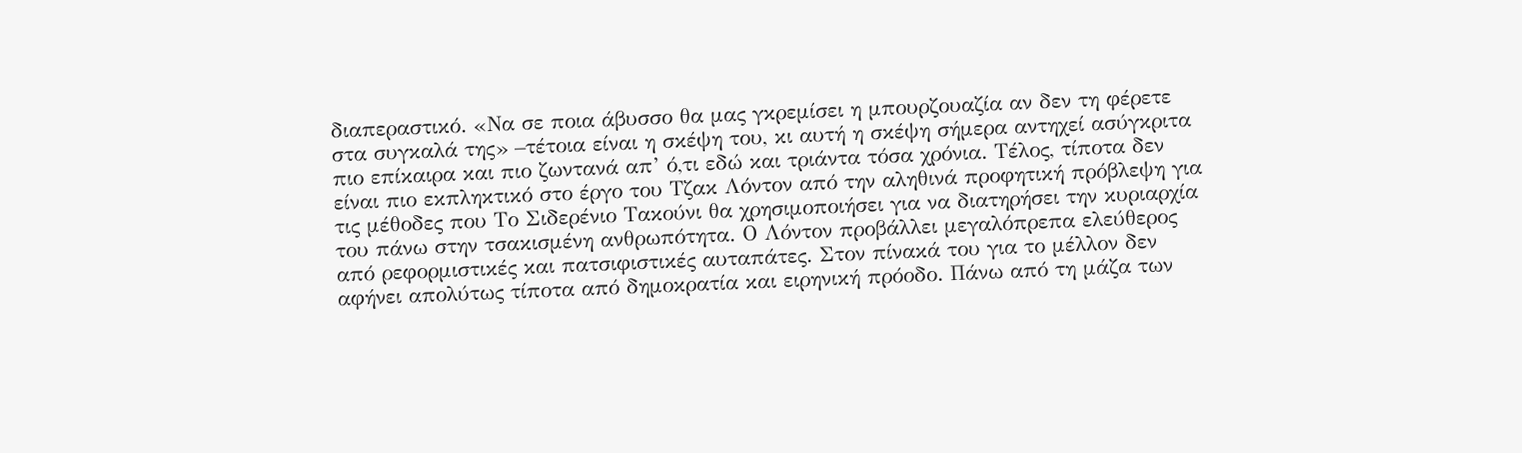διαπεραστικό. «Να σε ποια άβυσσο θα μας γκρεμίσει η μπουρζουαζία αν δεν τη φέρετε στα συγκαλά της» –τέτοια είναι η σκέψη του, κι αυτή η σκέψη σήμερα αντηχεί ασύγκριτα πιο επίκαιρα και πιο ζωντανά απ’ ό,τι εδώ και τριάντα τόσα χρόνια. Τέλος, τίποτα δεν είναι πιο εκπληκτικό στο έργο του Τζακ Λόντον από την αληθινά προφητική πρόβλεψη για τις μέθοδες που Το Σιδερένιο Τακούνι θα χρησιμοποιήσει για να διατηρήσει την κυριαρχία του πάνω στην τσακισμένη ανθρωπότητα. Ο Λόντον προβάλλει μεγαλόπρεπα ελεύθερος από ρεφορμιστικές και πατσιφιστικές αυταπάτες. Στον πίνακά του για το μέλλον δεν αφήνει απολύτως τίποτα από δημοκρατία και ειρηνική πρόοδο. Πάνω από τη μάζα των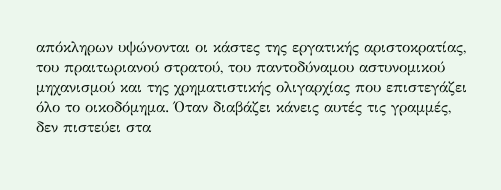απόκληρων υψώνονται οι κάστες της εργατικής αριστοκρατίας, του πραιτωριανού στρατού, του παντοδύναμου αστυνομικού μηχανισμού και της χρηματιστικής ολιγαρχίας που επιστεγάζει όλο το οικοδόμημα. Όταν διαβάζει κάνεις αυτές τις γραμμές, δεν πιστεύει στα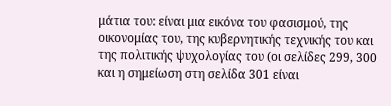μάτια του: είναι μια εικόνα του φασισμού, της οικονομίας του, της κυβερνητικής τεχνικής του και της πολιτικής ψυχολογίας του (οι σελίδες 299, 300 και η σημείωση στη σελίδα 301 είναι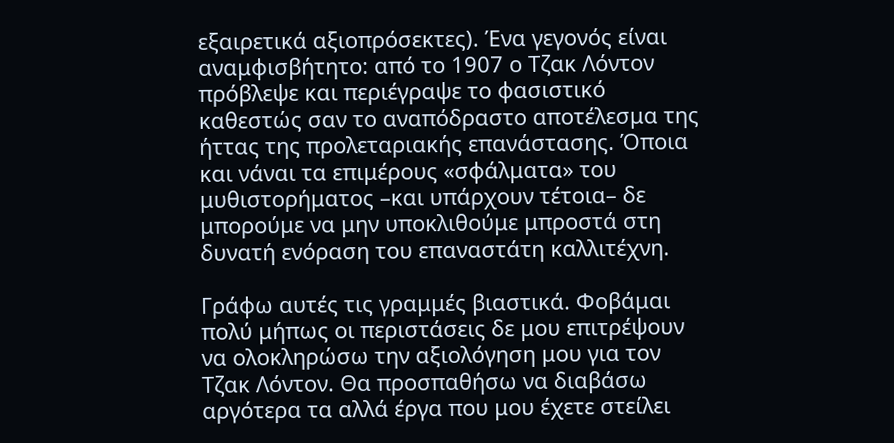εξαιρετικά αξιοπρόσεκτες). Ένα γεγονός είναι αναμφισβήτητο: από το 1907 ο Τζακ Λόντον πρόβλεψε και περιέγραψε το φασιστικό καθεστώς σαν το αναπόδραστο αποτέλεσμα της ήττας της προλεταριακής επανάστασης. Όποια και νάναι τα επιμέρους «σφάλματα» του μυθιστορήματος –και υπάρχουν τέτοια– δε μπορούμε να μην υποκλιθούμε μπροστά στη δυνατή ενόραση του επαναστάτη καλλιτέχνη.

Γράφω αυτές τις γραμμές βιαστικά. Φοβάμαι πολύ μήπως οι περιστάσεις δε μου επιτρέψουν να ολοκληρώσω την αξιολόγηση μου για τον Τζακ Λόντον. Θα προσπαθήσω να διαβάσω αργότερα τα αλλά έργα που μου έχετε στείλει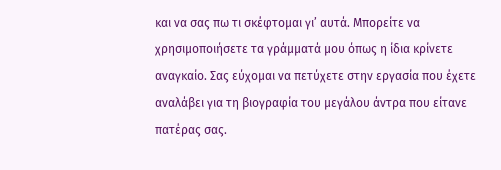και να σας πω τι σκέφτομαι γι’ αυτά. Μπορείτε να χρησιμοποιήσετε τα γράμματά μου όπως η ίδια κρίνετε αναγκαίο. Σας εύχομαι να πετύχετε στην εργασία που έχετε αναλάβει για τη βιογραφία του μεγάλου άντρα που είτανε πατέρας σας.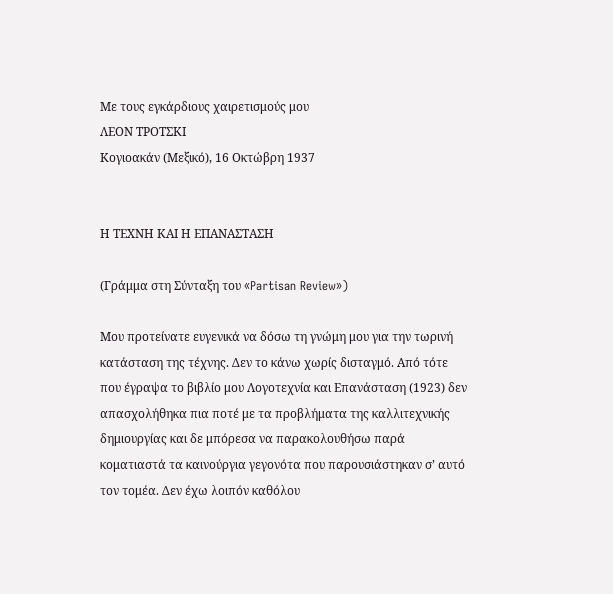Με τους εγκάρδιους χαιρετισμούς μου
ΛΕΟΝ ΤΡΟΤΣΚΙ
Κογιοακάν (Μεξικό), 16 Οκτώβρη 1937


Η ΤΕΧΝΗ ΚΑΙ Η ΕΠΑΝΑΣΤΑΣΗ

(Γράμμα στη Σύνταξη του «Partisan Review»)

Μου προτείνατε ευγενικά να δόσω τη γνώμη μου για την τωρινή κατάσταση της τέχνης. Δεν το κάνω χωρίς δισταγμό. Από τότε που έγραψα το βιβλίο μου Λογοτεχνία και Επανάσταση (1923) δεν απασχολήθηκα πια ποτέ με τα προβλήματα της καλλιτεχνικής δημιουργίας και δε μπόρεσα να παρακολουθήσω παρά κοματιαστά τα καινούργια γεγονότα που παρουσιάστηκαν σ’ αυτό τον τομέα. Δεν έχω λοιπόν καθόλου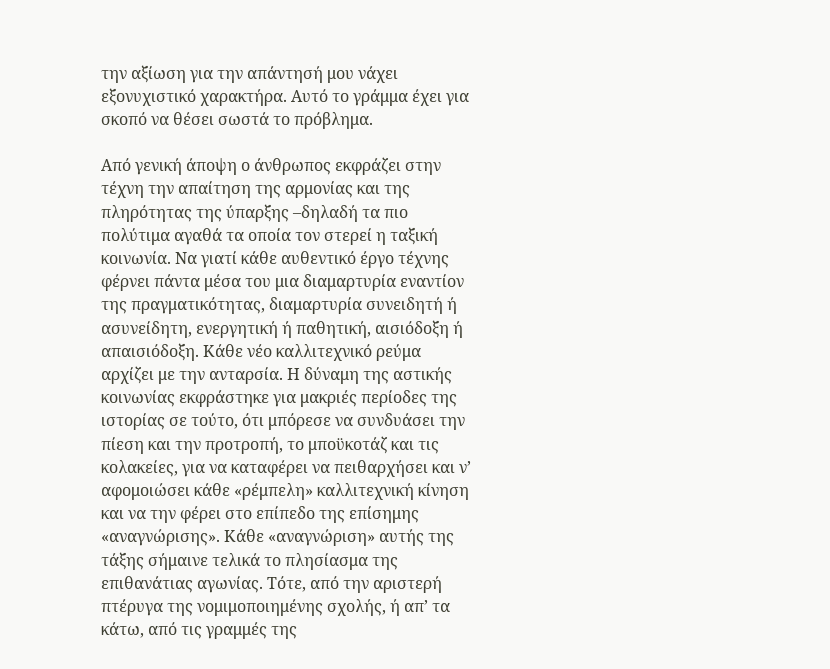την αξίωση για την απάντησή μου νάχει εξονυχιστικό χαρακτήρα. Αυτό το γράμμα έχει για σκοπό να θέσει σωστά το πρόβλημα.

Από γενική άποψη ο άνθρωπος εκφράζει στην τέχνη την απαίτηση της αρμονίας και της πληρότητας της ύπαρξης –δηλαδή τα πιο πολύτιμα αγαθά τα οποία τον στερεί η ταξική κοινωνία. Να γιατί κάθε αυθεντικό έργο τέχνης φέρνει πάντα μέσα του μια διαμαρτυρία εναντίον της πραγματικότητας, διαμαρτυρία συνειδητή ή ασυνείδητη, ενεργητική ή παθητική, αισιόδοξη ή απαισιόδοξη. Κάθε νέο καλλιτεχνικό ρεύμα αρχίζει με την ανταρσία. Η δύναμη της αστικής κοινωνίας εκφράστηκε για μακριές περίοδες της ιστορίας σε τούτο, ότι μπόρεσε να συνδυάσει την πίεση και την προτροπή, το μποϋκοτάζ και τις κολακείες, για να καταφέρει να πειθαρχήσει και ν’ αφομοιώσει κάθε «ρέμπελη» καλλιτεχνική κίνηση και να την φέρει στο επίπεδο της επίσημης «αναγνώρισης». Κάθε «αναγνώριση» αυτής της τάξης σήμαινε τελικά το πλησίασμα της επιθανάτιας αγωνίας. Τότε, από την αριστερή πτέρυγα της νομιμοποιημένης σχολής, ή απ’ τα κάτω, από τις γραμμές της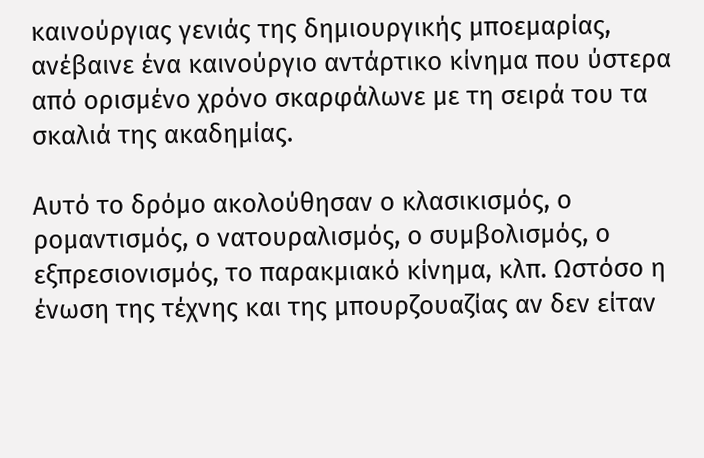καινούργιας γενιάς της δημιουργικής μποεμαρίας, ανέβαινε ένα καινούργιο αντάρτικο κίνημα που ύστερα από ορισμένο χρόνο σκαρφάλωνε με τη σειρά του τα σκαλιά της ακαδημίας.

Αυτό το δρόμο ακολούθησαν ο κλασικισμός, ο ρομαντισμός, ο νατουραλισμός, ο συμβολισμός, ο εξπρεσιονισμός, το παρακμιακό κίνημα, κλπ. Ωστόσο η ένωση της τέχνης και της μπουρζουαζίας αν δεν είταν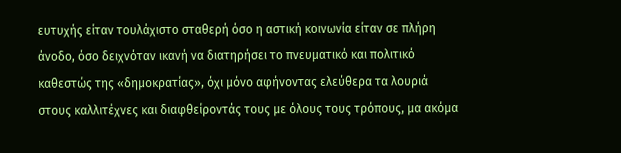ευτυχής είταν τουλάχιστο σταθερή όσο η αστική κοινωνία είταν σε πλήρη άνοδο, όσο δειχνόταν ικανή να διατηρήσει το πνευματικό και πολιτικό καθεστώς της «δημοκρατίας», όχι μόνο αφήνοντας ελεύθερα τα λουριά στους καλλιτέχνες και διαφθείροντάς τους με όλους τους τρόπους, μα ακόμα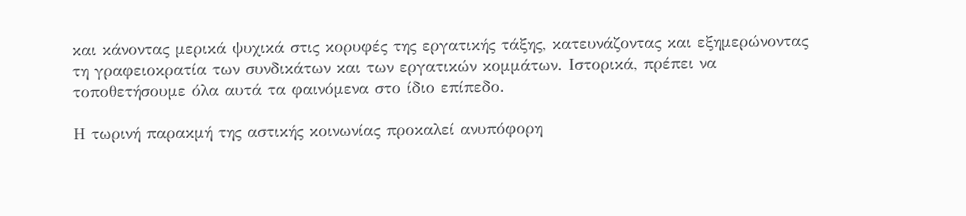και κάνοντας μερικά ψυχικά στις κορυφές της εργατικής τάξης, κατευνάζοντας και εξημερώνοντας τη γραφειοκρατία των συνδικάτων και των εργατικών κομμάτων. Ιστορικά, πρέπει να τοποθετήσουμε όλα αυτά τα φαινόμενα στο ίδιο επίπεδο.

Η τωρινή παρακμή της αστικής κοινωνίας προκαλεί ανυπόφορη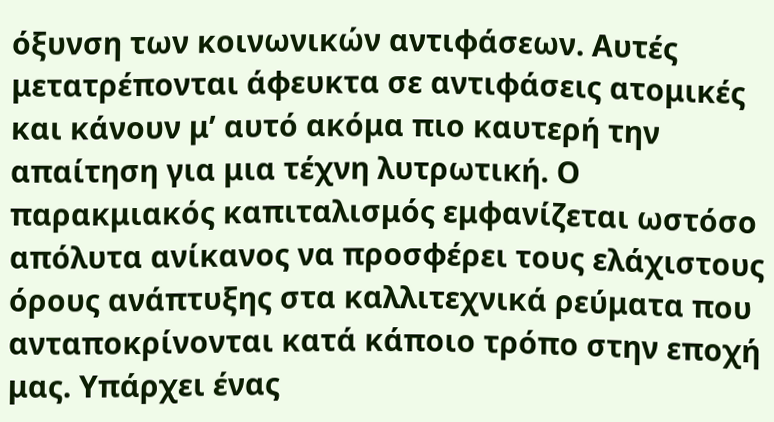όξυνση των κοινωνικών αντιφάσεων. Αυτές μετατρέπονται άφευκτα σε αντιφάσεις ατομικές και κάνουν μ’ αυτό ακόμα πιο καυτερή την απαίτηση για μια τέχνη λυτρωτική. Ο παρακμιακός καπιταλισμός εμφανίζεται ωστόσο απόλυτα ανίκανος να προσφέρει τους ελάχιστους όρους ανάπτυξης στα καλλιτεχνικά ρεύματα που ανταποκρίνονται κατά κάποιο τρόπο στην εποχή μας. Υπάρχει ένας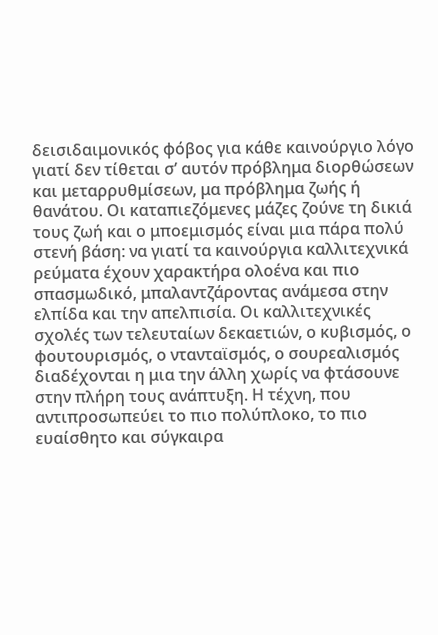δεισιδαιμονικός φόβος για κάθε καινούργιο λόγο γιατί δεν τίθεται σ’ αυτόν πρόβλημα διορθώσεων και μεταρρυθμίσεων, μα πρόβλημα ζωής ή θανάτου. Οι καταπιεζόμενες μάζες ζούνε τη δικιά τους ζωή και ο μποεμισμός είναι μια πάρα πολύ στενή βάση: να γιατί τα καινούργια καλλιτεχνικά ρεύματα έχουν χαρακτήρα ολοένα και πιο σπασμωδικό, μπαλαντζάροντας ανάμεσα στην ελπίδα και την απελπισία. Οι καλλιτεχνικές σχολές των τελευταίων δεκαετιών, ο κυβισμός, ο φουτουρισμός, ο ντανταϊσμός, ο σουρεαλισμός διαδέχονται η μια την άλλη χωρίς να φτάσουνε στην πλήρη τους ανάπτυξη. Η τέχνη, που αντιπροσωπεύει το πιο πολύπλοκο, το πιο ευαίσθητο και σύγκαιρα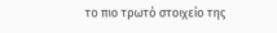το πιο τρωτό στοιχείο της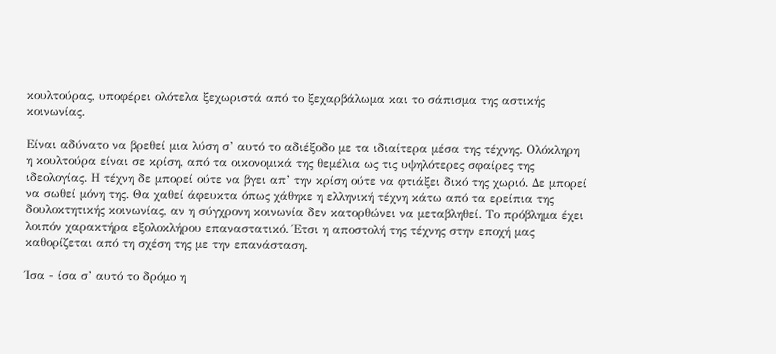κουλτούρας, υποφέρει ολότελα ξεχωριστά από το ξεχαρβάλωμα και το σάπισμα της αστικής κοινωνίας.

Είναι αδύνατο να βρεθεί μια λύση σ’ αυτό το αδιέξοδο με τα ιδιαίτερα μέσα της τέχνης. Ολόκληρη η κουλτούρα είναι σε κρίση, από τα οικονομικά της θεμέλια ως τις υψηλότερες σφαίρες της ιδεολογίας. Η τέχνη δε μπορεί ούτε να βγει απ’ την κρίση ούτε να φτιάξει δικό της χωριό. Δε μπορεί να σωθεί μόνη της. Θα χαθεί άφευκτα όπως χάθηκε η ελληνική τέχνη κάτω από τα ερείπια της δουλοκτητικής κοινωνίας, αν η σύγχρονη κοινωνία δεν κατορθώνει να μεταβληθεί. Το πρόβλημα έχει λοιπόν χαρακτήρα εξολοκλήρου επαναστατικό. Έτσι η αποστολή της τέχνης στην εποχή μας καθορίζεται από τη σχέση της με την επανάσταση.

Ίσα - ίσα σ’ αυτό το δρόμο η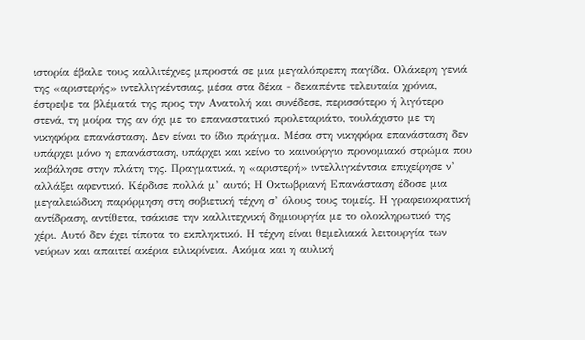ιστορία έβαλε τους καλλιτέχνες μπροστά σε μια μεγαλόπρεπη παγίδα. Ολάκερη γενιά της «αριστερής» ιντελλιγκέντσιας, μέσα στα δέκα - δεκαπέντε τελευταία χρόνια, έστρεψε τα βλέματά της προς την Ανατολή και συνέδεσε, περισσότερο ή λιγότερο στενά, τη μοίρα της αν όχι με το επαναστατικό προλεταριάτο, τουλάχιστο με τη νικηφόρα επανάσταση. Δεν είναι το ίδιο πράγμα. Μέσα στη νικηφόρα επανάσταση δεν υπάρχει μόνο η επανάσταση, υπάρχει και κείνο το καινούργιο προνομιακό στρώμα που καβάλησε στην πλάτη της. Πραγματικά, η «αριστερή» ιντελλιγκέντσια επιχείρησε ν’ αλλάξει αφεντικό. Κέρδισε πολλά μ’ αυτό; Η Οκτωβριανή Επανάσταση έδοσε μια μεγαλειώδικη παρόρμηση στη σοβιετική τέχνη σ’ όλους τους τομείς. Η γραφειοκρατική αντίδραση, αντίθετα, τσάκισε την καλλιτεχνική δημιουργία με το ολοκληρωτικό της χέρι. Αυτό δεν έχει τίποτα το εκπληκτικό. Η τέχνη είναι θεμελιακά λειτουργία των νεύρων και απαιτεί ακέρια ειλικρίνεια. Ακόμα και η αυλική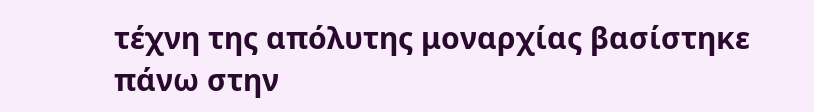τέχνη της απόλυτης μοναρχίας βασίστηκε πάνω στην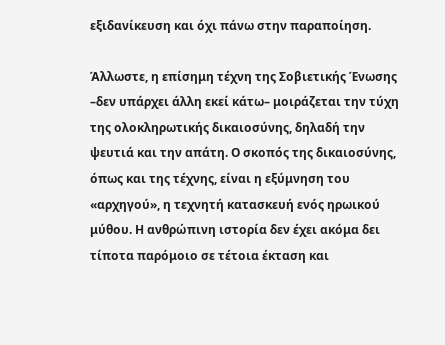εξιδανίκευση και όχι πάνω στην παραποίηση.

Άλλωστε, η επίσημη τέχνη της Σοβιετικής Ένωσης –δεν υπάρχει άλλη εκεί κάτω– μοιράζεται την τύχη της ολοκληρωτικής δικαιοσύνης, δηλαδή την ψευτιά και την απάτη. Ο σκοπός της δικαιοσύνης, όπως και της τέχνης, είναι η εξύμνηση του «αρχηγού», η τεχνητή κατασκευή ενός ηρωικού μύθου. Η ανθρώπινη ιστορία δεν έχει ακόμα δει τίποτα παρόμοιο σε τέτοια έκταση και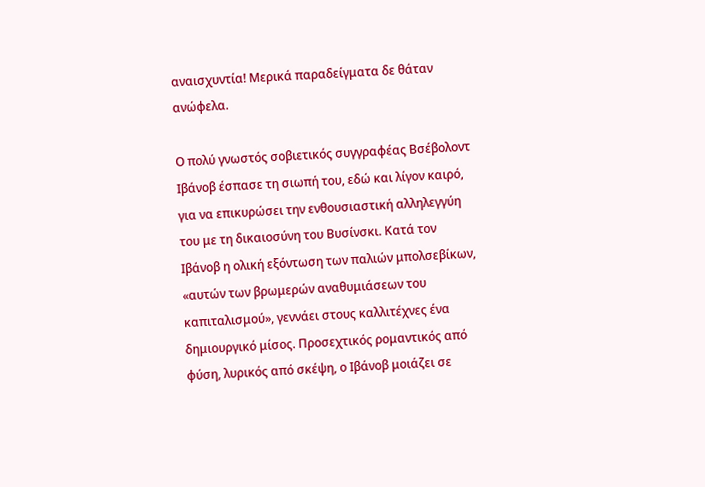αναισχυντία! Μερικά παραδείγματα δε θάταν ανώφελα.

Ο πολύ γνωστός σοβιετικός συγγραφέας Βσέβολοντ Ιβάνοβ έσπασε τη σιωπή του, εδώ και λίγον καιρό, για να επικυρώσει την ενθουσιαστική αλληλεγγύη του με τη δικαιοσύνη του Βυσίνσκι. Κατά τον Ιβάνοβ η ολική εξόντωση των παλιών μπολσεβίκων, «αυτών των βρωμερών αναθυμιάσεων του καπιταλισμού», γεννάει στους καλλιτέχνες ένα δημιουργικό μίσος. Προσεχτικός ρομαντικός από φύση, λυρικός από σκέψη, ο Ιβάνοβ μοιάζει σε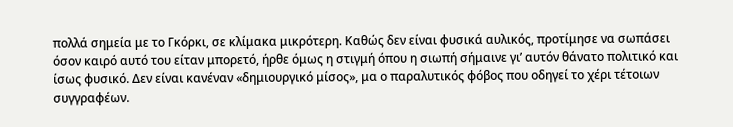πολλά σημεία με το Γκόρκι, σε κλίμακα μικρότερη. Καθώς δεν είναι φυσικά αυλικός, προτίμησε να σωπάσει όσον καιρό αυτό του είταν μπορετό, ήρθε όμως η στιγμή όπου η σιωπή σήμαινε γι’ αυτόν θάνατο πολιτικό και ίσως φυσικό. Δεν είναι κανέναν «δημιουργικό μίσος», μα ο παραλυτικός φόβος που οδηγεί το χέρι τέτοιων συγγραφέων.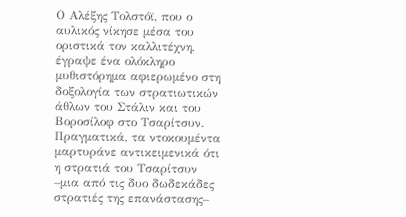Ο Αλέξης Τολστόϊ, που ο αυλικός νίκησε μέσα του οριστικά τον καλλιτέχνη, έγραψε ένα ολόκληρο μυθιστόρημα αφιερωμένο στη δοξολογία των στρατιωτικών άθλων του Στάλιν και του Βοροσίλοφ στο Τσαρίτσυν. Πραγματικά, τα ντοκουμέντα μαρτυράνε αντικειμενικά ότι η στρατιά του Τσαρίτσυν –μια από τις δυο δωδεκάδες στρατιές της επανάστασης–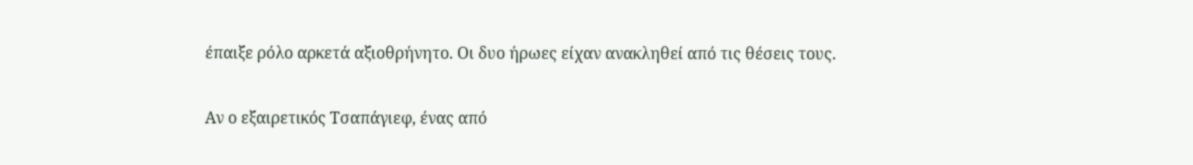έπαιξε ρόλο αρκετά αξιοθρήνητο. Οι δυο ήρωες είχαν ανακληθεί από τις θέσεις τους.

Αν ο εξαιρετικός Τσαπάγιεφ, ένας από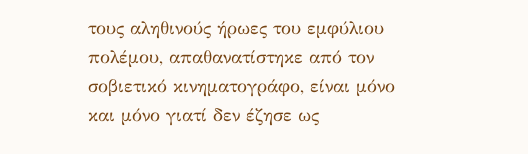τους αληθινούς ήρωες του εμφύλιου πολέμου, απαθανατίστηκε από τον σοβιετικό κινηματογράφο, είναι μόνο και μόνο γιατί δεν έζησε ως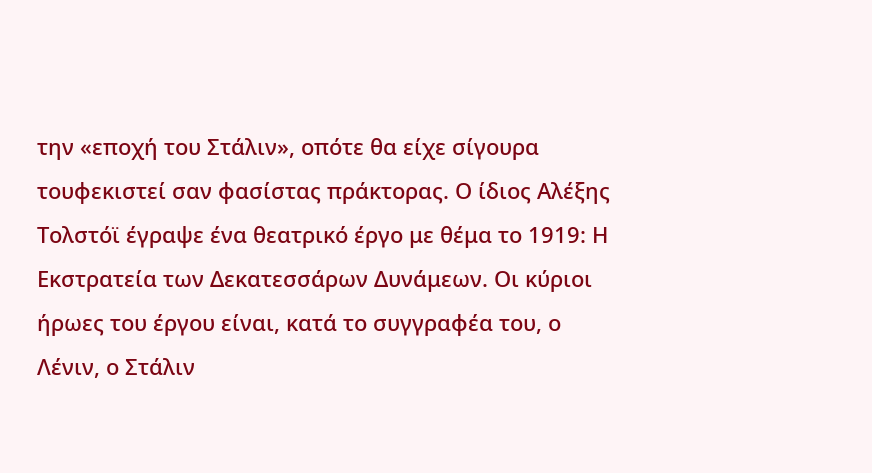την «εποχή του Στάλιν», οπότε θα είχε σίγουρα τουφεκιστεί σαν φασίστας πράκτορας. Ο ίδιος Αλέξης Τολστόϊ έγραψε ένα θεατρικό έργο με θέμα το 1919: Η Εκστρατεία των Δεκατεσσάρων Δυνάμεων. Οι κύριοι ήρωες του έργου είναι, κατά το συγγραφέα του, ο Λένιν, ο Στάλιν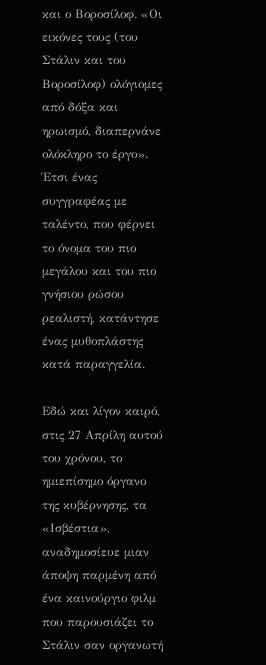και ο Βοροσίλοφ. «Οι εικόνες τους (του Στάλιν και του Βοροσίλοφ) ολόγιομες από δόξα και ηρωισμό, διαπερνάνε ολόκληρο το έργο». Έτσι ένας συγγραφέας με ταλέντο, που φέρνει το όνομα του πιο μεγάλου και του πιο γνήσιου ρώσου ρεαλιστή, κατάντησε ένας μυθοπλάστης κατά παραγγελία.

Εδώ και λίγον καιρό, στις 27 Απρίλη αυτού του χρόνου, το ημιεπίσημο όργανο της κυβέρνησης, τα «Ισβέστια», αναδημοσίευε μιαν άποψη παρμένη από ένα καινούργιο φιλμ που παρουσιάζει το Στάλιν σαν οργανωτή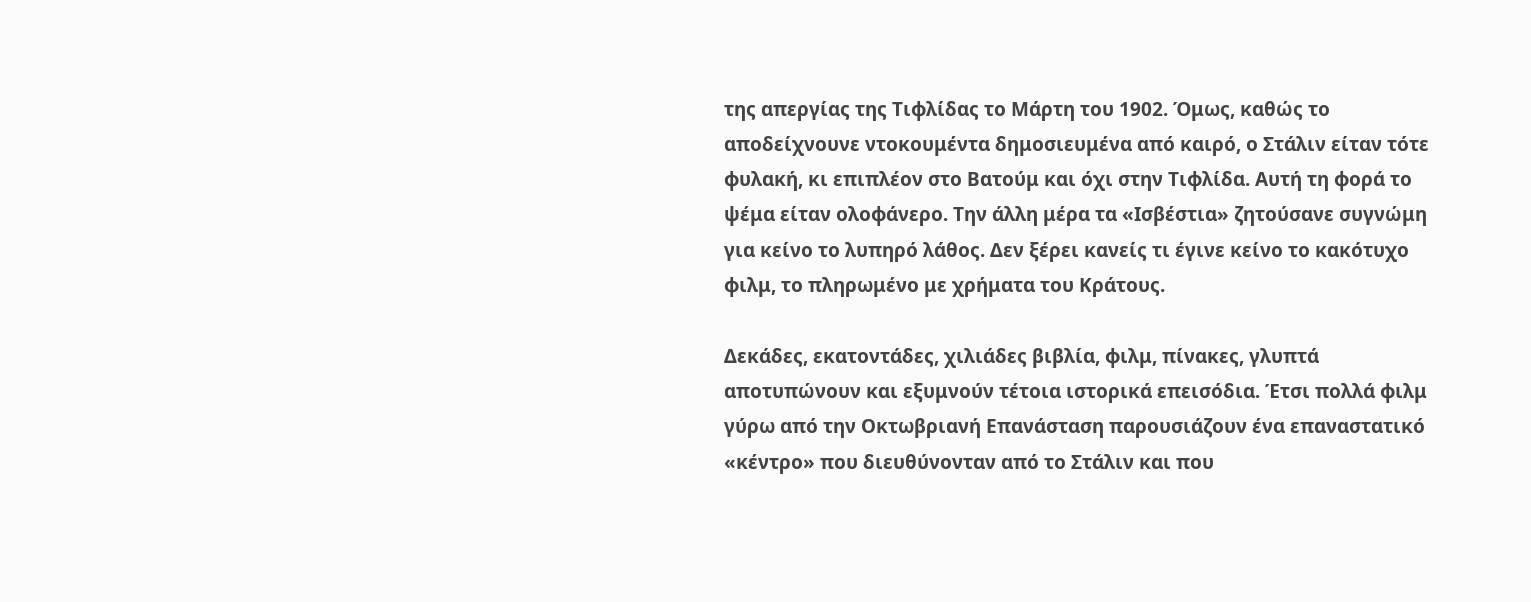της απεργίας της Τιφλίδας το Μάρτη του 1902. Όμως, καθώς το αποδείχνουνε ντοκουμέντα δημοσιευμένα από καιρό, ο Στάλιν είταν τότε φυλακή, κι επιπλέον στο Βατούμ και όχι στην Τιφλίδα. Αυτή τη φορά το ψέμα είταν ολοφάνερο. Την άλλη μέρα τα «Ισβέστια» ζητούσανε συγνώμη για κείνο το λυπηρό λάθος. Δεν ξέρει κανείς τι έγινε κείνο το κακότυχο φιλμ, το πληρωμένο με χρήματα του Κράτους.

Δεκάδες, εκατοντάδες, χιλιάδες βιβλία, φιλμ, πίνακες, γλυπτά αποτυπώνουν και εξυμνούν τέτοια ιστορικά επεισόδια. Έτσι πολλά φιλμ γύρω από την Οκτωβριανή Επανάσταση παρουσιάζουν ένα επαναστατικό «κέντρο» που διευθύνονταν από το Στάλιν και που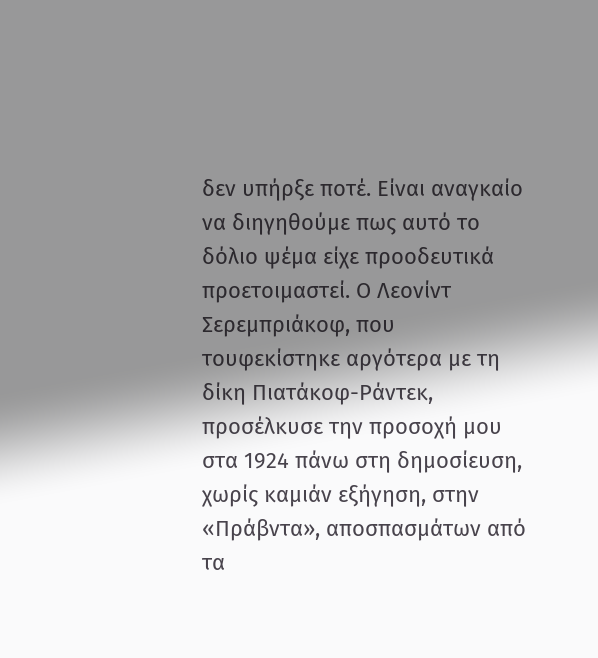δεν υπήρξε ποτέ. Είναι αναγκαίο να διηγηθούμε πως αυτό το δόλιο ψέμα είχε προοδευτικά προετοιμαστεί. Ο Λεονίντ Σερεμπριάκοφ, που τουφεκίστηκε αργότερα με τη δίκη Πιατάκοφ-Ράντεκ, προσέλκυσε την προσοχή μου στα 1924 πάνω στη δημοσίευση, χωρίς καμιάν εξήγηση, στην «Πράβντα», αποσπασμάτων από τα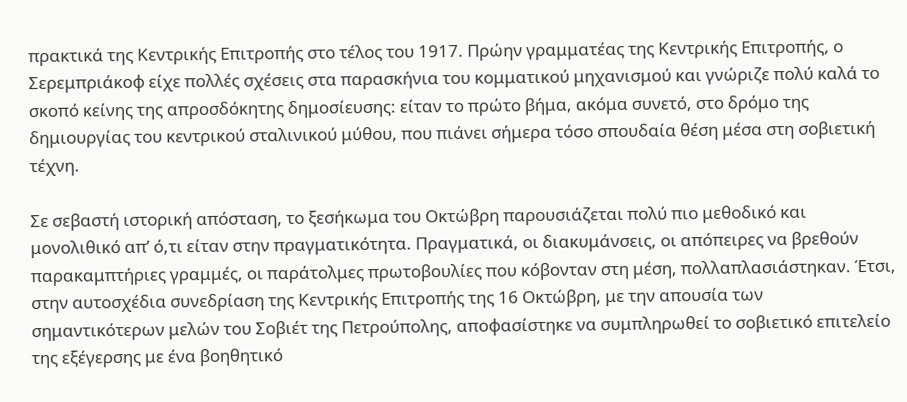πρακτικά της Κεντρικής Επιτροπής στο τέλος του 1917. Πρώην γραμματέας της Κεντρικής Επιτροπής, ο Σερεμπριάκοφ είχε πολλές σχέσεις στα παρασκήνια του κομματικού μηχανισμού και γνώριζε πολύ καλά το σκοπό κείνης της απροσδόκητης δημοσίευσης: είταν το πρώτο βήμα, ακόμα συνετό, στο δρόμο της δημιουργίας του κεντρικού σταλινικού μύθου, που πιάνει σήμερα τόσο σπουδαία θέση μέσα στη σοβιετική τέχνη.

Σε σεβαστή ιστορική απόσταση, το ξεσήκωμα του Οκτώβρη παρουσιάζεται πολύ πιο μεθοδικό και μονολιθικό απ’ ό,τι είταν στην πραγματικότητα. Πραγματικά, οι διακυμάνσεις, οι απόπειρες να βρεθούν παρακαμπτήριες γραμμές, οι παράτολμες πρωτοβουλίες που κόβονταν στη μέση, πολλαπλασιάστηκαν. Έτσι, στην αυτοσχέδια συνεδρίαση της Κεντρικής Επιτροπής της 16 Οκτώβρη, με την απουσία των σημαντικότερων μελών του Σοβιέτ της Πετρούπολης, αποφασίστηκε να συμπληρωθεί το σοβιετικό επιτελείο της εξέγερσης με ένα βοηθητικό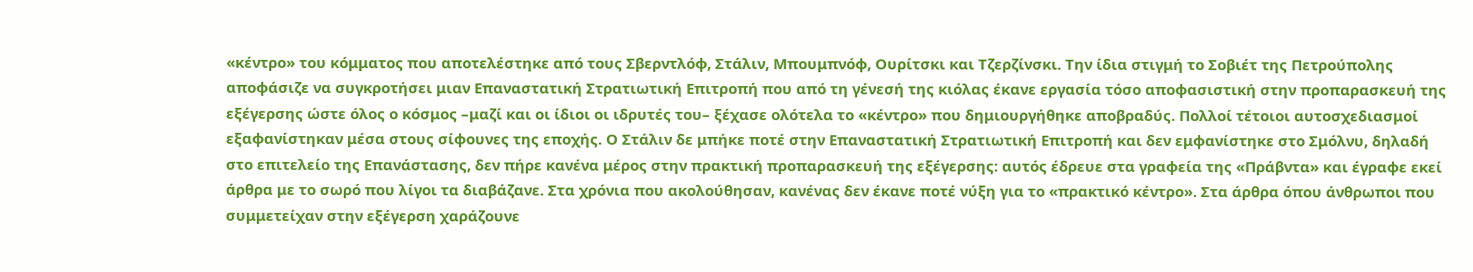«κέντρο» του κόμματος που αποτελέστηκε από τους Σβερντλόφ, Στάλιν, Μπουμπνόφ, Ουρίτσκι και Τζερζίνσκι. Την ίδια στιγμή το Σοβιέτ της Πετρούπολης αποφάσιζε να συγκροτήσει μιαν Επαναστατική Στρατιωτική Επιτροπή που από τη γένεσή της κιόλας έκανε εργασία τόσο αποφασιστική στην προπαρασκευή της εξέγερσης ώστε όλος ο κόσμος –μαζί και οι ίδιοι οι ιδρυτές του– ξέχασε ολότελα το «κέντρο» που δημιουργήθηκε αποβραδύς. Πολλοί τέτοιοι αυτοσχεδιασμοί εξαφανίστηκαν μέσα στους σίφουνες της εποχής. Ο Στάλιν δε μπήκε ποτέ στην Επαναστατική Στρατιωτική Επιτροπή και δεν εμφανίστηκε στο Σμόλνυ, δηλαδή στο επιτελείο της Επανάστασης, δεν πήρε κανένα μέρος στην πρακτική προπαρασκευή της εξέγερσης: αυτός έδρευε στα γραφεία της «Πράβντα» και έγραφε εκεί άρθρα με το σωρό που λίγοι τα διαβάζανε. Στα χρόνια που ακολούθησαν, κανένας δεν έκανε ποτέ νύξη για το «πρακτικό κέντρο». Στα άρθρα όπου άνθρωποι που συμμετείχαν στην εξέγερση χαράζουνε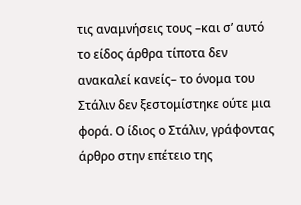τις αναμνήσεις τους –και σ’ αυτό το είδος άρθρα τίποτα δεν ανακαλεί κανείς– το όνομα του Στάλιν δεν ξεστομίστηκε ούτε μια φορά. Ο ίδιος ο Στάλιν, γράφοντας άρθρο στην επέτειο της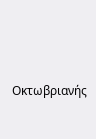Οκτωβριανής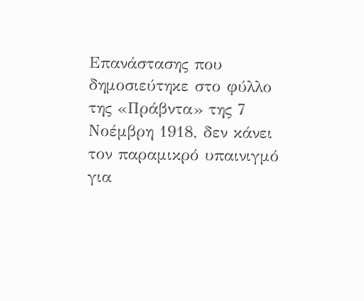Επανάστασης που δημοσιεύτηκε στο φύλλο της «Πράβντα» της 7 Νοέμβρη 1918, δεν κάνει τον παραμικρό υπαινιγμό για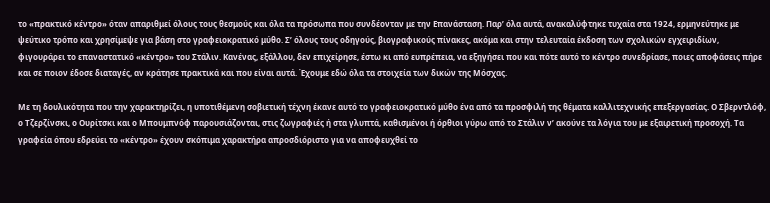το «πρακτικό κέντρο» όταν απαριθμεί όλους τους θεσμούς και όλα τα πρόσωπα που συνδέονταν με την Επανάσταση. Παρ’ όλα αυτά, ανακαλύφτηκε τυχαία στα 1924, ερμηνεύτηκε με ψεύτικο τρόπο και χρησίμεψε για βάση στο γραφειοκρατικό μύθο. Σ’ όλους τους οδηγούς, βιογραφικούς πίνακες, ακόμα και στην τελευταία έκδοση των σχολικών εγχειριδίων, φιγουράρει το επαναστατικό «κέντρο» του Στάλιν. Κανένας, εξάλλου, δεν επιχείρησε, έστω κι από ευπρέπεια, να εξηγήσει που και πότε αυτό το κέντρο συνεδρίασε, ποιες αποφάσεις πήρε και σε ποιον έδοσε διαταγές, αν κράτησε πρακτικά και που είναι αυτά. Έχουμε εδώ όλα τα στοιχεία των δικών της Μόσχας.

Με τη δουλικότητα που την χαρακτηρίζει, η υποτιθέμενη σοβιετική τέχνη έκανε αυτό το γραφειοκρατικό μύθο ένα από τα προσφιλή της θέματα καλλιτεχνικής επεξεργασίας. Ο Σβερντλόφ, ο Τζερζίνσκι, ο Ουρίτσκι και ο Μπουμπνόφ παρουσιάζονται, στις ζωγραφιές ή στα γλυπτά, καθισμένοι ή όρθιοι γύρω από το Στάλιν ν’ ακούνε τα λόγια του με εξαιρετική προσοχή. Τα γραφεία όπου εδρεύει το «κέντρο» έχουν σκόπιμα χαρακτήρα απροσδιόριστο για να αποφευχθεί το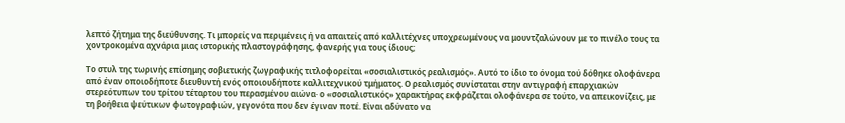λεπτό ζήτημα της διεύθυνσης. Τι μπορείς να περιμένεις ή να απαιτείς από καλλιτέχνες υποχρεωμένους να μουντζαλώνουν με το πινέλο τους τα χοντροκομένα αχνάρια μιας ιστορικής πλαστογράφησης, φανερής για τους ίδιους;

Το στυλ της τωρινής επίσημης σοβιετικής ζωγραφικής τιτλοφορείται «σοσιαλιστικός ρεαλισμός». Αυτό το ίδιο το όνομα τού δόθηκε ολοφάνερα από έναν οποιοδήποτε διευθυντή ενός οποιουδήποτε καλλιτεχνικού τμήματος. Ο ρεαλισμός συνίσταται στην αντιγραφή επαρχιακών στερεότυπων του τρίτου τέταρτου του περασμένου αιώνα· ο «σοσιαλιστικός» χαρακτήρας εκφράζεται ολοφάνερα σε τούτο, να απεικονίζεις, με τη βοήθεια ψεύτικων φωτογραφιών, γεγονότα που δεν έγιναν ποτέ. Είναι αδύνατο να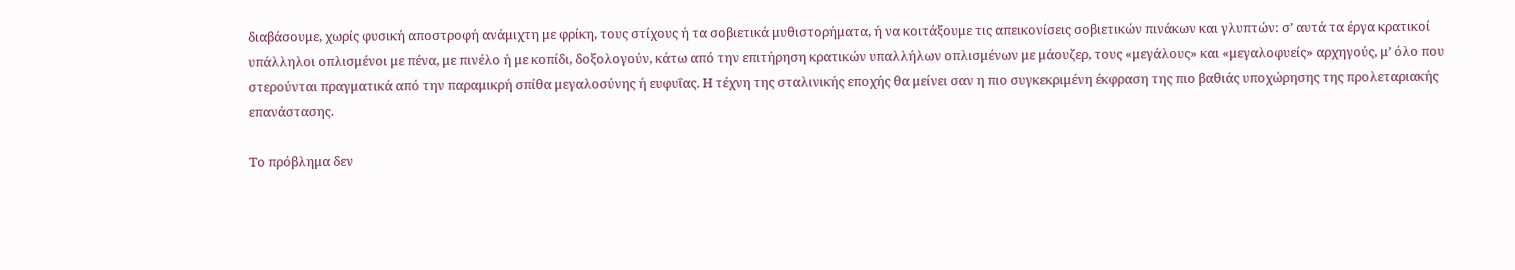διαβάσουμε, χωρίς φυσική αποστροφή ανάμιχτη με φρίκη, τους στίχους ή τα σοβιετικά μυθιστορήματα, ή να κοιτάξουμε τις απεικονίσεις σοβιετικών πινάκων και γλυπτών: σ’ αυτά τα έργα κρατικοί υπάλληλοι οπλισμένοι με πένα, με πινέλο ή με κοπίδι, δοξολογούν, κάτω από την επιτήρηση κρατικών υπαλλήλων οπλισμένων με μάουζερ, τους «μεγάλους» και «μεγαλοφυείς» αρχηγούς, μ’ όλο που στερούνται πραγματικά από την παραμικρή σπίθα μεγαλοσύνης ή ευφυΐας. Η τέχνη της σταλινικής εποχής θα μείνει σαν η πιο συγκεκριμένη έκφραση της πιο βαθιάς υποχώρησης της προλεταριακής επανάστασης.

Το πρόβλημα δεν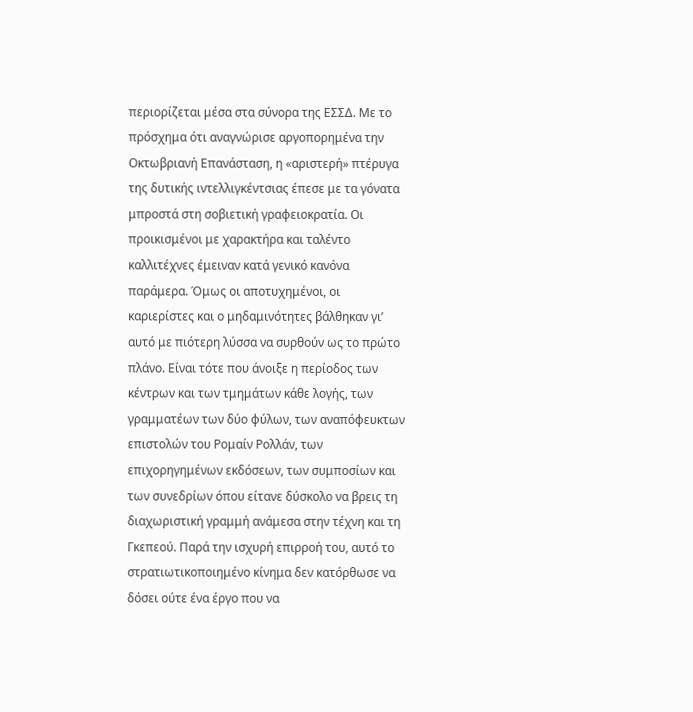περιορίζεται μέσα στα σύνορα της ΕΣΣΔ. Με το πρόσχημα ότι αναγνώρισε αργοπορημένα την Οκτωβριανή Επανάσταση, η «αριστερή» πτέρυγα της δυτικής ιντελλιγκέντσιας έπεσε με τα γόνατα μπροστά στη σοβιετική γραφειοκρατία. Οι προικισμένοι με χαρακτήρα και ταλέντο καλλιτέχνες έμειναν κατά γενικό κανόνα παράμερα. Όμως οι αποτυχημένοι, οι καριερίστες και ο μηδαμινότητες βάλθηκαν γι’ αυτό με πιότερη λύσσα να συρθούν ως το πρώτο πλάνο. Είναι τότε που άνοιξε η περίοδος των κέντρων και των τμημάτων κάθε λογής, των γραμματέων των δύο φύλων, των αναπόφευκτων επιστολών του Ρομαίν Ρολλάν, των επιχορηγημένων εκδόσεων, των συμποσίων και των συνεδρίων όπου είτανε δύσκολο να βρεις τη διαχωριστική γραμμή ανάμεσα στην τέχνη και τη Γκεπεού. Παρά την ισχυρή επιρροή του, αυτό το στρατιωτικοποιημένο κίνημα δεν κατόρθωσε να δόσει ούτε ένα έργο που να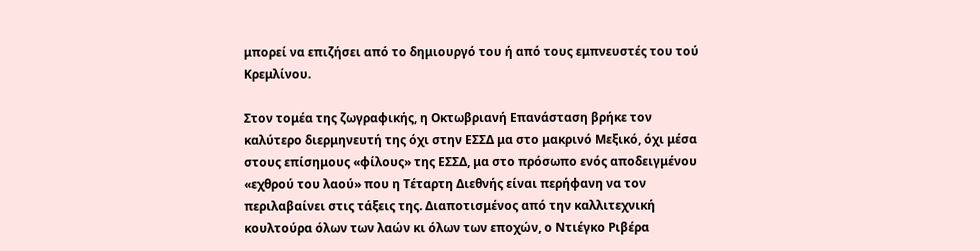μπορεί να επιζήσει από το δημιουργό του ή από τους εμπνευστές του τού Κρεμλίνου.

Στον τομέα της ζωγραφικής, η Οκτωβριανή Επανάσταση βρήκε τον καλύτερο διερμηνευτή της όχι στην ΕΣΣΔ μα στο μακρινό Μεξικό, όχι μέσα στους επίσημους «φίλους» της ΕΣΣΔ, μα στο πρόσωπο ενός αποδειγμένου «εχθρού του λαού» που η Τέταρτη Διεθνής είναι περήφανη να τον περιλαβαίνει στις τάξεις της. Διαποτισμένος από την καλλιτεχνική κουλτούρα όλων των λαών κι όλων των εποχών, ο Ντιέγκο Ριβέρα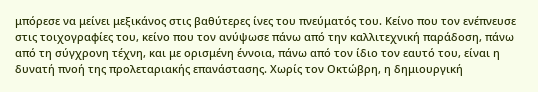μπόρεσε να μείνει μεξικάνος στις βαθύτερες ίνες του πνεύματός του. Κείνο που τον ενέπνευσε στις τοιχογραφίες του, κείνο που τον ανύψωσε πάνω από την καλλιτεχνική παράδοση, πάνω από τη σύγχρονη τέχνη, και με ορισμένη έννοια, πάνω από τον ίδιο τον εαυτό του, είναι η δυνατή πνοή της προλεταριακής επανάστασης. Χωρίς τον Οκτώβρη, η δημιουργική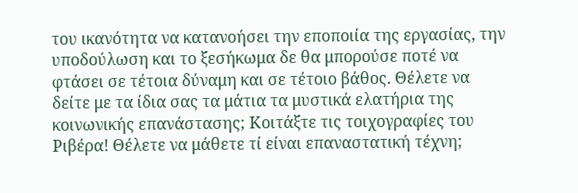του ικανότητα να κατανοήσει την εποποιία της εργασίας, την υποδούλωση και το ξεσήκωμα δε θα μπορούσε ποτέ να φτάσει σε τέτοια δύναμη και σε τέτοιο βάθος. Θέλετε να δείτε με τα ίδια σας τα μάτια τα μυστικά ελατήρια της κοινωνικής επανάστασης; Κοιτάξτε τις τοιχογραφίες του Ριβέρα! Θέλετε να μάθετε τί είναι επαναστατική τέχνη;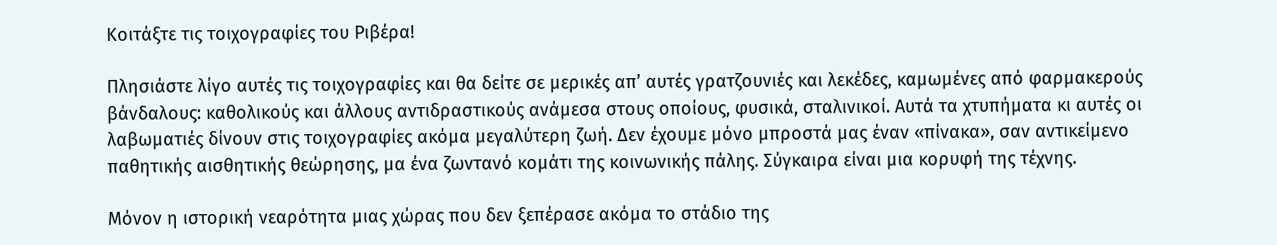Κοιτάξτε τις τοιχογραφίες του Ριβέρα!

Πλησιάστε λίγο αυτές τις τοιχογραφίες και θα δείτε σε μερικές απ’ αυτές γρατζουνιές και λεκέδες, καμωμένες από φαρμακερούς βάνδαλους: καθολικούς και άλλους αντιδραστικούς ανάμεσα στους οποίους, φυσικά, σταλινικοί. Αυτά τα χτυπήματα κι αυτές οι λαβωματιές δίνουν στις τοιχογραφίες ακόμα μεγαλύτερη ζωή. Δεν έχουμε μόνο μπροστά μας έναν «πίνακα», σαν αντικείμενο παθητικής αισθητικής θεώρησης, μα ένα ζωντανό κομάτι της κοινωνικής πάλης. Σύγκαιρα είναι μια κορυφή της τέχνης.

Μόνον η ιστορική νεαρότητα μιας χώρας που δεν ξεπέρασε ακόμα το στάδιο της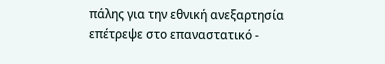πάλης για την εθνική ανεξαρτησία επέτρεψε στο επαναστατικό -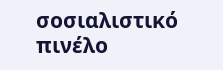σοσιαλιστικό πινέλο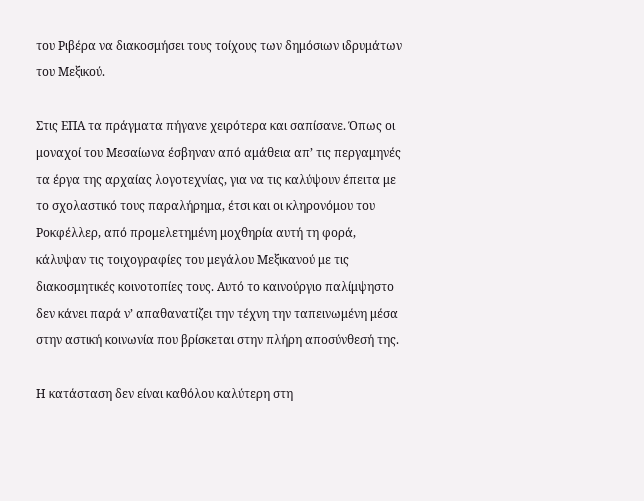του Ριβέρα να διακοσμήσει τους τοίχους των δημόσιων ιδρυμάτων του Μεξικού.

Στις ΕΠΑ τα πράγματα πήγανε χειρότερα και σαπίσανε. Όπως οι μοναχοί του Μεσαίωνα έσβηναν από αμάθεια απ’ τις περγαμηνές τα έργα της αρχαίας λογοτεχνίας, για να τις καλύψουν έπειτα με το σχολαστικό τους παραλήρημα, έτσι και οι κληρονόμου του Ροκφέλλερ, από προμελετημένη μοχθηρία αυτή τη φορά, κάλυψαν τις τοιχογραφίες του μεγάλου Μεξικανού με τις διακοσμητικές κοινοτοπίες τους. Αυτό το καινούργιο παλίμψηστο δεν κάνει παρά ν’ απαθανατίζει την τέχνη την ταπεινωμένη μέσα στην αστική κοινωνία που βρίσκεται στην πλήρη αποσύνθεσή της.

Η κατάσταση δεν είναι καθόλου καλύτερη στη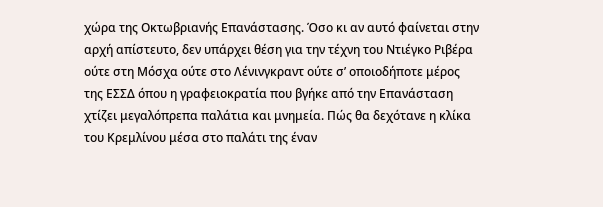χώρα της Οκτωβριανής Επανάστασης. Όσο κι αν αυτό φαίνεται στην αρχή απίστευτο, δεν υπάρχει θέση για την τέχνη του Ντιέγκο Ριβέρα ούτε στη Μόσχα ούτε στο Λένινγκραντ ούτε σ’ οποιοδήποτε μέρος της ΕΣΣΔ όπου η γραφειοκρατία που βγήκε από την Επανάσταση χτίζει μεγαλόπρεπα παλάτια και μνημεία. Πώς θα δεχότανε η κλίκα του Κρεμλίνου μέσα στο παλάτι της έναν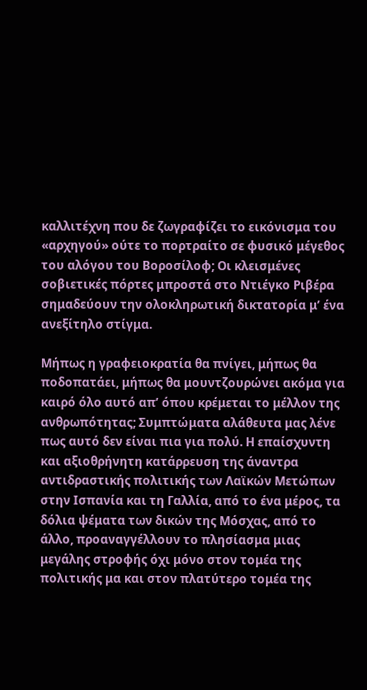καλλιτέχνη που δε ζωγραφίζει το εικόνισμα του «αρχηγού» ούτε το πορτραίτο σε φυσικό μέγεθος του αλόγου του Βοροσίλοφ; Οι κλεισμένες σοβιετικές πόρτες μπροστά στο Ντιέγκο Ριβέρα σημαδεύουν την ολοκληρωτική δικτατορία μ’ ένα ανεξίτηλο στίγμα.

Μήπως η γραφειοκρατία θα πνίγει, μήπως θα ποδοπατάει, μήπως θα μουντζουρώνει ακόμα για καιρό όλο αυτό απ’ όπου κρέμεται το μέλλον της ανθρωπότητας; Συμπτώματα αλάθευτα μας λένε πως αυτό δεν είναι πια για πολύ. Η επαίσχυντη και αξιοθρήνητη κατάρρευση της άναντρα αντιδραστικής πολιτικής των Λαϊκών Μετώπων στην Ισπανία και τη Γαλλία, από το ένα μέρος, τα δόλια ψέματα των δικών της Μόσχας, από το άλλο, προαναγγέλλουν το πλησίασμα μιας μεγάλης στροφής όχι μόνο στον τομέα της πολιτικής μα και στον πλατύτερο τομέα της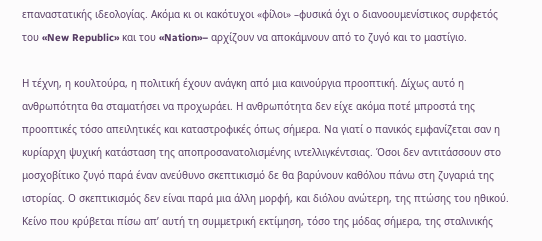επαναστατικής ιδεολογίας. Ακόμα κι οι κακότυχοι «φίλοι» –φυσικά όχι ο διανοουμενίστικος συρφετός του «New Republic» και του «Nation»– αρχίζουν να αποκάμνουν από το ζυγό και το μαστίγιο.

Η τέχνη, η κουλτούρα, η πολιτική έχουν ανάγκη από μια καινούργια προοπτική. Δίχως αυτό η ανθρωπότητα θα σταματήσει να προχωράει. Η ανθρωπότητα δεν είχε ακόμα ποτέ μπροστά της προοπτικές τόσο απειλητικές και καταστροφικές όπως σήμερα. Να γιατί ο πανικός εμφανίζεται σαν η κυρίαρχη ψυχική κατάσταση της αποπροσανατολισμένης ιντελλιγκέντσιας. Όσοι δεν αντιτάσσουν στο μοσχοβίτικο ζυγό παρά έναν ανεύθυνο σκεπτικισμό δε θα βαρύνουν καθόλου πάνω στη ζυγαριά της ιστορίας. Ο σκεπτικισμός δεν είναι παρά μια άλλη μορφή, και διόλου ανώτερη, της πτώσης του ηθικού. Κείνο που κρύβεται πίσω απ’ αυτή τη συμμετρική εκτίμηση, τόσο της μόδας σήμερα, της σταλινικής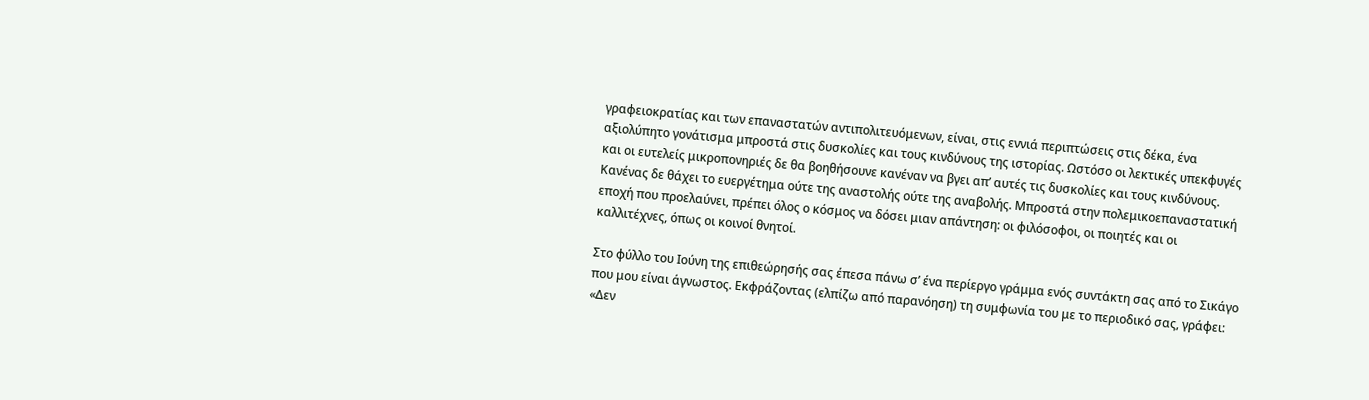γραφειοκρατίας και των επαναστατών αντιπολιτευόμενων, είναι, στις εννιά περιπτώσεις στις δέκα, ένα αξιολύπητο γονάτισμα μπροστά στις δυσκολίες και τους κινδύνους της ιστορίας. Ωστόσο οι λεκτικές υπεκφυγές και οι ευτελείς μικροπονηριές δε θα βοηθήσουνε κανέναν να βγει απ’ αυτές τις δυσκολίες και τους κινδύνους. Κανένας δε θάχει το ευεργέτημα ούτε της αναστολής ούτε της αναβολής. Μπροστά στην πολεμικοεπαναστατική εποχή που προελαύνει, πρέπει όλος ο κόσμος να δόσει μιαν απάντηση: οι φιλόσοφοι, οι ποιητές και οι καλλιτέχνες, όπως οι κοινοί θνητοί.

Στο φύλλο του Ιούνη της επιθεώρησής σας έπεσα πάνω σ’ ένα περίεργο γράμμα ενός συντάκτη σας από το Σικάγο που μου είναι άγνωστος. Εκφράζοντας (ελπίζω από παρανόηση) τη συμφωνία του με το περιοδικό σας, γράφει: «Δεν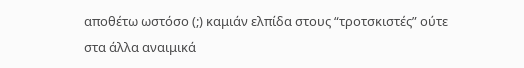αποθέτω ωστόσο (;) καμιάν ελπίδα στους “τροτσκιστές” ούτε στα άλλα αναιμικά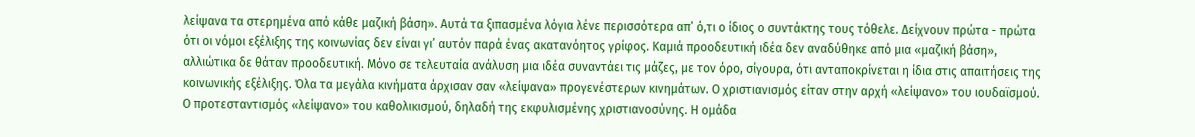λείψανα τα στερημένα από κάθε μαζική βάση». Αυτά τα ξιπασμένα λόγια λένε περισσότερα απ’ ό,τι ο ίδιος ο συντάκτης τους τόθελε. Δείχνουν πρώτα - πρώτα ότι οι νόμοι εξέλιξης της κοινωνίας δεν είναι γι’ αυτόν παρά ένας ακατανόητος γρίφος. Καμιά προοδευτική ιδέα δεν αναδύθηκε από μια «μαζική βάση», αλλιώτικα δε θάταν προοδευτική. Μόνο σε τελευταία ανάλυση μια ιδέα συναντάει τις μάζες, με τον όρο, σίγουρα, ότι ανταποκρίνεται η ίδια στις απαιτήσεις της κοινωνικής εξέλιξης. Όλα τα μεγάλα κινήματα άρχισαν σαν «λείψανα» προγενέστερων κινημάτων. Ο χριστιανισμός είταν στην αρχή «λείψανο» του ιουδαϊσμού. Ο προτεσταντισμός «λείψανο» του καθολικισμού, δηλαδή της εκφυλισμένης χριστιανοσύνης. Η ομάδα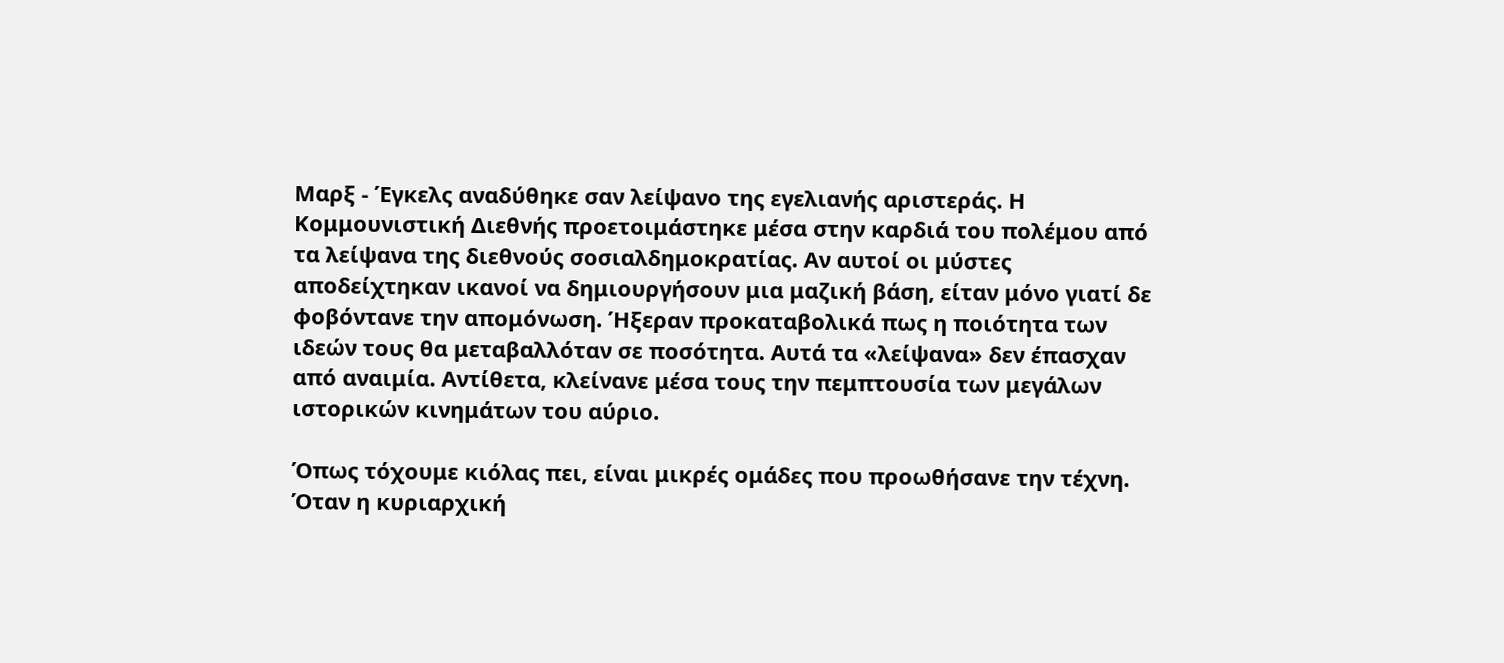Μαρξ - Έγκελς αναδύθηκε σαν λείψανο της εγελιανής αριστεράς. Η Κομμουνιστική Διεθνής προετοιμάστηκε μέσα στην καρδιά του πολέμου από τα λείψανα της διεθνούς σοσιαλδημοκρατίας. Αν αυτοί οι μύστες αποδείχτηκαν ικανοί να δημιουργήσουν μια μαζική βάση, είταν μόνο γιατί δε φοβόντανε την απομόνωση. Ήξεραν προκαταβολικά πως η ποιότητα των ιδεών τους θα μεταβαλλόταν σε ποσότητα. Αυτά τα «λείψανα» δεν έπασχαν από αναιμία. Αντίθετα, κλείνανε μέσα τους την πεμπτουσία των μεγάλων ιστορικών κινημάτων του αύριο.

Όπως τόχουμε κιόλας πει, είναι μικρές ομάδες που προωθήσανε την τέχνη. Όταν η κυριαρχική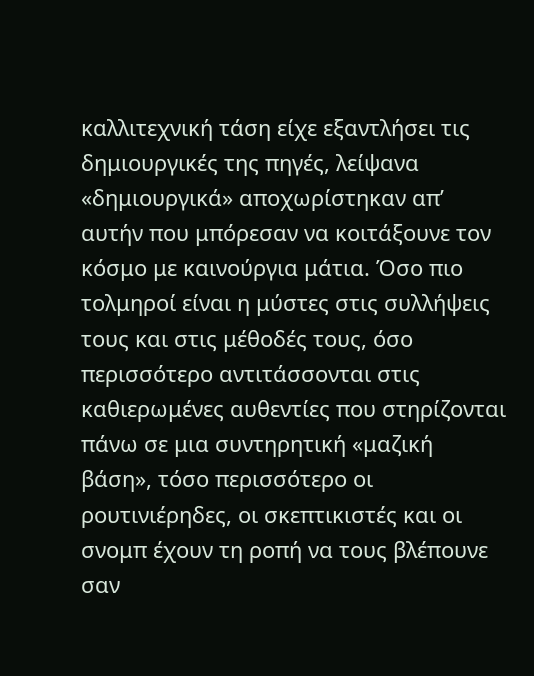καλλιτεχνική τάση είχε εξαντλήσει τις δημιουργικές της πηγές, λείψανα «δημιουργικά» αποχωρίστηκαν απ’ αυτήν που μπόρεσαν να κοιτάξουνε τον κόσμο με καινούργια μάτια. Όσο πιο τολμηροί είναι η μύστες στις συλλήψεις τους και στις μέθοδές τους, όσο περισσότερο αντιτάσσονται στις καθιερωμένες αυθεντίες που στηρίζονται πάνω σε μια συντηρητική «μαζική βάση», τόσο περισσότερο οι ρουτινιέρηδες, οι σκεπτικιστές και οι σνομπ έχουν τη ροπή να τους βλέπουνε σαν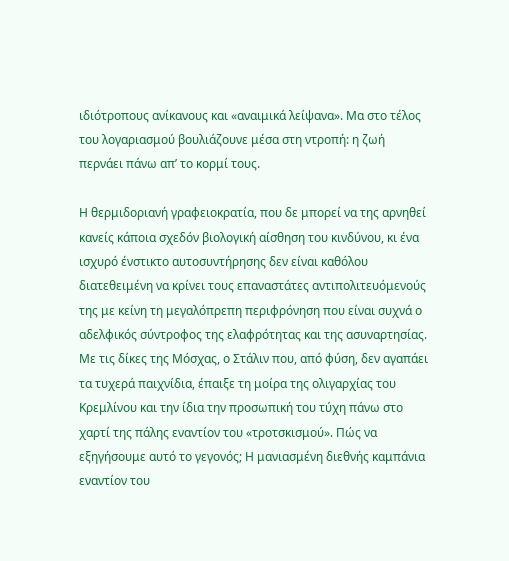ιδιότροπους ανίκανους και «αναιμικά λείψανα». Μα στο τέλος του λογαριασμού βουλιάζουνε μέσα στη ντροπή: η ζωή περνάει πάνω απ’ το κορμί τους.

Η θερμιδοριανή γραφειοκρατία, που δε μπορεί να της αρνηθεί κανείς κάποια σχεδόν βιολογική αίσθηση του κινδύνου, κι ένα ισχυρό ένστικτο αυτοσυντήρησης δεν είναι καθόλου διατεθειμένη να κρίνει τους επαναστάτες αντιπολιτευόμενούς της με κείνη τη μεγαλόπρεπη περιφρόνηση που είναι συχνά ο αδελφικός σύντροφος της ελαφρότητας και της ασυναρτησίας. Με τις δίκες της Μόσχας, ο Στάλιν που, από φύση, δεν αγαπάει τα τυχερά παιχνίδια, έπαιξε τη μοίρα της ολιγαρχίας του Κρεμλίνου και την ίδια την προσωπική του τύχη πάνω στο χαρτί της πάλης εναντίον του «τροτσκισμού». Πώς να εξηγήσουμε αυτό το γεγονός; Η μανιασμένη διεθνής καμπάνια εναντίον του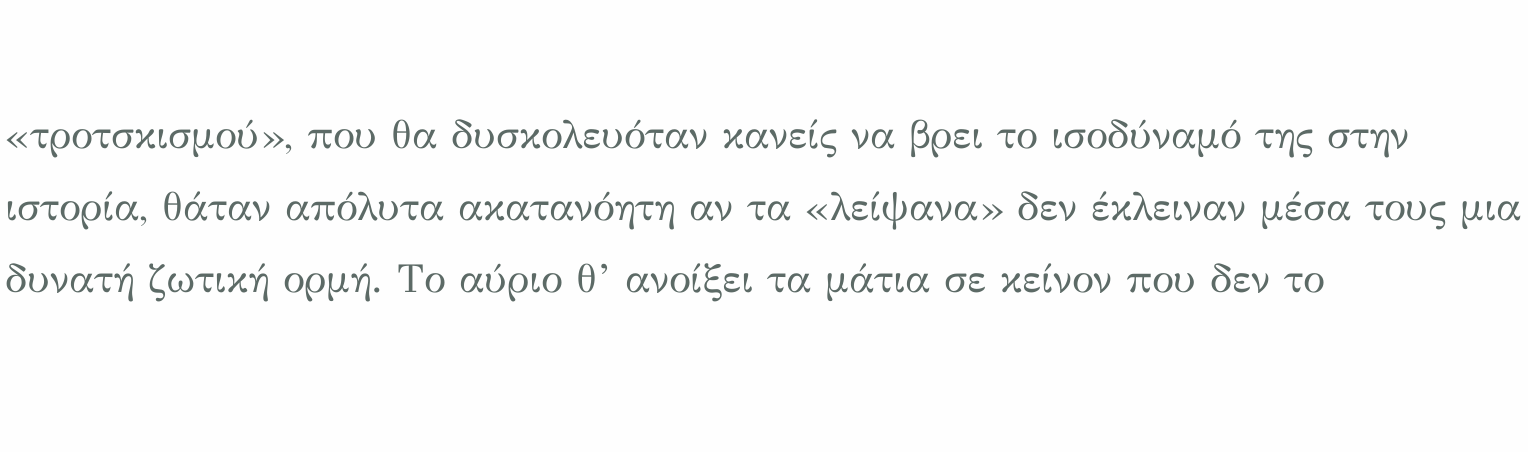«τροτσκισμού», που θα δυσκολευόταν κανείς να βρει το ισοδύναμό της στην ιστορία, θάταν απόλυτα ακατανόητη αν τα «λείψανα» δεν έκλειναν μέσα τους μια δυνατή ζωτική ορμή. Το αύριο θ’ ανοίξει τα μάτια σε κείνον που δεν το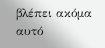βλέπει ακόμα αυτό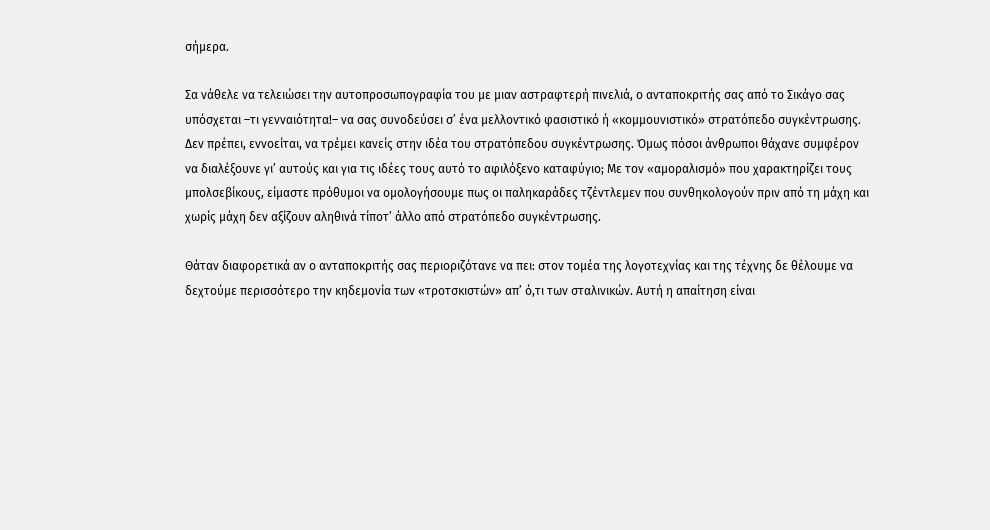σήμερα.

Σα νάθελε να τελειώσει την αυτοπροσωπογραφία του με μιαν αστραφτερή πινελιά, ο ανταποκριτής σας από το Σικάγο σας υπόσχεται –τι γενναιότητα!– να σας συνοδεύσει σ’ ένα μελλοντικό φασιστικό ή «κομμουνιστικό» στρατόπεδο συγκέντρωσης. Δεν πρέπει, εννοείται, να τρέμει κανείς στην ιδέα του στρατόπεδου συγκέντρωσης. Όμως πόσοι άνθρωποι θάχανε συμφέρον να διαλέξουνε γι’ αυτούς και για τις ιδέες τους αυτό το αφιλόξενο καταφύγιο; Με τον «αμοραλισμό» που χαρακτηρίζει τους μπολσεβίκους, είμαστε πρόθυμοι να ομολογήσουμε πως οι παληκαράδες τζέντλεμεν που συνθηκολογούν πριν από τη μάχη και χωρίς μάχη δεν αξίζουν αληθινά τίποτ’ άλλο από στρατόπεδο συγκέντρωσης.

Θάταν διαφορετικά αν ο ανταποκριτής σας περιοριζότανε να πει: στον τομέα της λογοτεχνίας και της τέχνης δε θέλουμε να δεχτούμε περισσότερο την κηδεμονία των «τροτσκιστών» απ’ ό,τι των σταλινικών. Αυτή η απαίτηση είναι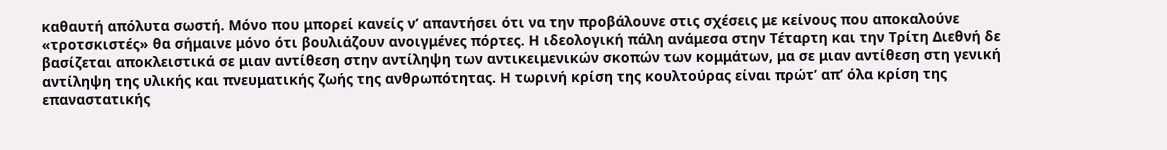καθαυτή απόλυτα σωστή. Μόνο που μπορεί κανείς ν’ απαντήσει ότι να την προβάλουνε στις σχέσεις με κείνους που αποκαλούνε «τροτσκιστές» θα σήμαινε μόνο ότι βουλιάζουν ανοιγμένες πόρτες. Η ιδεολογική πάλη ανάμεσα στην Τέταρτη και την Τρίτη Διεθνή δε βασίζεται αποκλειστικά σε μιαν αντίθεση στην αντίληψη των αντικειμενικών σκοπών των κομμάτων, μα σε μιαν αντίθεση στη γενική αντίληψη της υλικής και πνευματικής ζωής της ανθρωπότητας. Η τωρινή κρίση της κουλτούρας είναι πρώτ’ απ’ όλα κρίση της επαναστατικής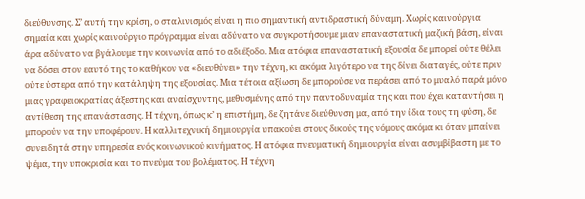διεύθυνσης. Σ’ αυτή την κρίση, ο σταλινισμός είναι η πιο σημαντική αντιδραστική δύναμη. Χωρίς καινούργια σημαία και χωρίς καινούργιο πρόγραμμα είναι αδύνατο να συγκροτήσουμε μιαν επαναστατική μαζική βάση, είναι άρα αδύνατο να βγάλουμε την κοινωνία από το αδιέξοδο. Μια ατόφια επαναστατική εξουσία δε μπορεί ούτε θέλει να δόσει στον εαυτό της το καθήκον να «διευθύνει» την τέχνη, κι ακόμα λιγότερο να της δίνει διαταγές, ούτε πριν ούτε ύστερα από την κατάληψη της εξουσίας. Μια τέτοια αξίωση δε μπορούσε να περάσει από το μυαλό παρά μόνο μιας γραφειοκρατίας άξεστης και αναίσχυντης, μεθυσμένης από την παντοδυναμία της και που έχει καταντήσει η αντίθεση της επανάστασης. Η τέχνη, όπως κ’ η επιστήμη, δε ζητάνε διεύθυνση μα, από την ίδια τους τη φύση, δε μπορούν να την υποφέρουν. Η καλλιτεχνική δημιουργία υπακούει στους δικούς της νόμους ακόμα κι όταν μπαίνει συνειδητά στην υπηρεσία ενός κοινωνικού κινήματος. Η ατόφια πνευματική δημιουργία είναι ασυμβίβαστη με το ψέμα, την υποκρισία και το πνεύμα του βολέματος. Η τέχνη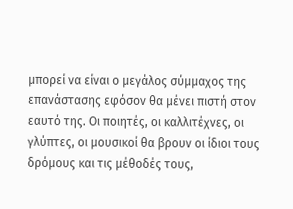μπορεί να είναι ο μεγάλος σύμμαχος της επανάστασης εφόσον θα μένει πιστή στον εαυτό της. Οι ποιητές, οι καλλιτέχνες, οι γλύπτες, οι μουσικοί θα βρουν οι ίδιοι τους δρόμους και τις μέθοδές τους,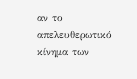αν το απελευθερωτικό κίνημα των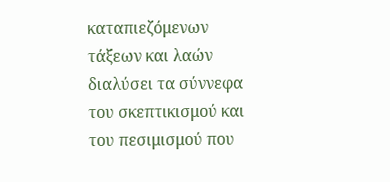καταπιεζόμενων τάξεων και λαών διαλύσει τα σύννεφα του σκεπτικισμού και του πεσιμισμού που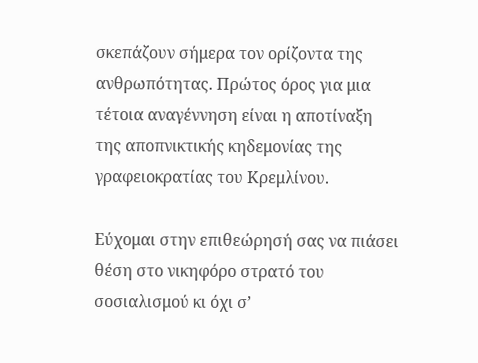σκεπάζουν σήμερα τον ορίζοντα της ανθρωπότητας. Πρώτος όρος για μια τέτοια αναγέννηση είναι η αποτίναξη της αποπνικτικής κηδεμονίας της γραφειοκρατίας του Κρεμλίνου.

Εύχομαι στην επιθεώρησή σας να πιάσει θέση στο νικηφόρο στρατό του σοσιαλισμού κι όχι σ’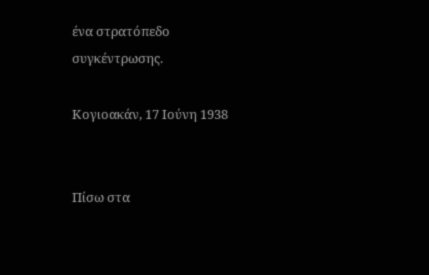ένα στρατόπεδο συγκέντρωσης.

Κογιοακάν, 17 Ιούνη 1938


Πίσω στα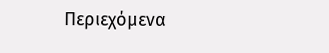Περιεχόμενα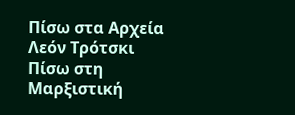Πίσω στα Αρχεία Λεόν Τρότσκι
Πίσω στη Μαρξιστική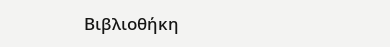Βιβλιοθήκη